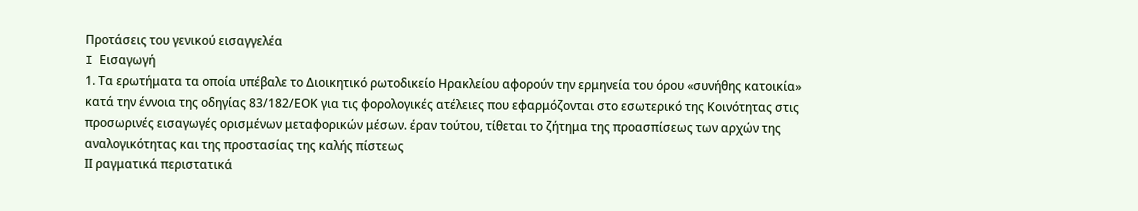Προτάσεις του γενικού εισαγγελέα
I Εισαγωγή
1. Τα ερωτήματα τα οποία υπέβαλε το Διοικητικό ρωτοδικείο Ηρακλείου αφορούν την ερμηνεία του όρου «συνήθης κατοικία» κατά την έννοια της οδηγίας 83/182/ΕΟΚ για τις φορολογικές ατέλειες που εφαρμόζονται στο εσωτερικό της Κοινότητας στις προσωρινές εισαγωγές ορισμένων μεταφορικών μέσων. έραν τούτου, τίθεται το ζήτημα της προασπίσεως των αρχών της αναλογικότητας και της προστασίας της καλής πίστεως
ΙΙ ραγματικά περιστατικά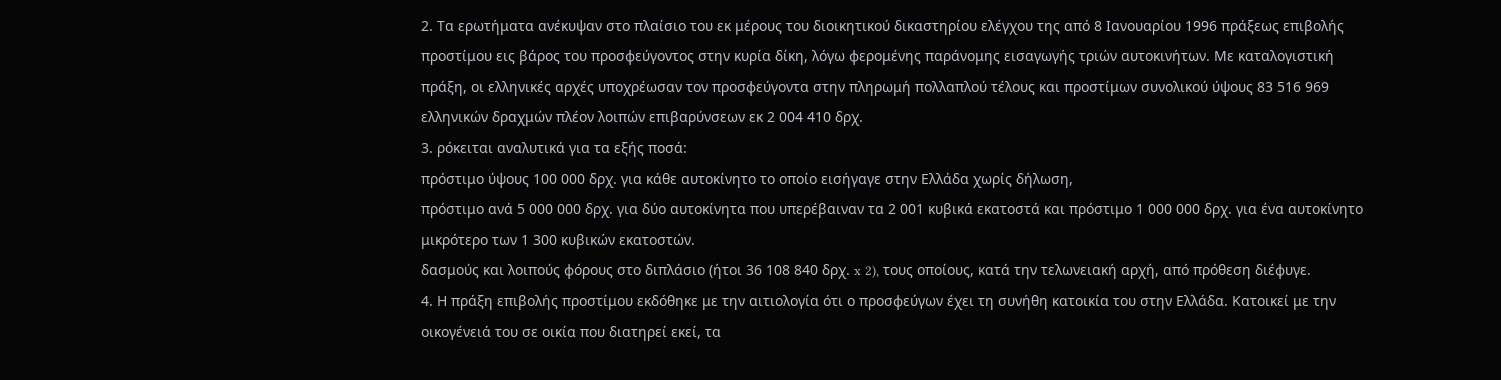2. Τα ερωτήματα ανέκυψαν στο πλαίσιο του εκ μέρους του διοικητικού δικαστηρίου ελέγχου της από 8 Ιανουαρίου 1996 πράξεως επιβολής προστίμου εις βάρος του προσφεύγοντος στην κυρία δίκη, λόγω φερομένης παράνομης εισαγωγής τριών αυτοκινήτων. Με καταλογιστική πράξη, οι ελληνικές αρχές υποχρέωσαν τον προσφεύγοντα στην πληρωμή πολλαπλού τέλους και προστίμων συνολικού ύψους 83 516 969 ελληνικών δραχμών πλέον λοιπών επιβαρύνσεων εκ 2 004 410 δρχ.
3. ρόκειται αναλυτικά για τα εξής ποσά:
πρόστιμο ύψους 100 000 δρχ. για κάθε αυτοκίνητο το οποίο εισήγαγε στην Ελλάδα χωρίς δήλωση,
πρόστιμο ανά 5 000 000 δρχ. για δύο αυτοκίνητα που υπερέβαιναν τα 2 001 κυβικά εκατοστά και πρόστιμο 1 000 000 δρχ. για ένα αυτοκίνητο μικρότερο των 1 300 κυβικών εκατοστών.
δασμούς και λοιπούς φόρους στο διπλάσιο (ήτοι 36 108 840 δρχ. x 2), τους οποίους, κατά την τελωνειακή αρχή, από πρόθεση διέφυγε.
4. Η πράξη επιβολής προστίμου εκδόθηκε με την αιτιολογία ότι ο προσφεύγων έχει τη συνήθη κατοικία του στην Ελλάδα. Κατοικεί με την οικογένειά του σε οικία που διατηρεί εκεί, τα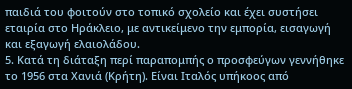παιδιά του φοιτούν στο τοπικό σχολείο και έχει συστήσει εταιρία στο Ηράκλειο, με αντικείμενο την εμπορία, εισαγωγή και εξαγωγή ελαιολάδου.
5. Κατά τη διάταξη περί παραπομπής ο προσφεύγων γεννήθηκε το 1956 στα Χανιά (Κρήτη). Είναι Ιταλός υπήκοος από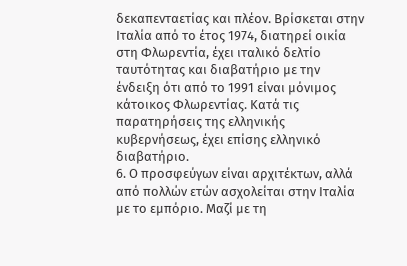δεκαπενταετίας και πλέον. Βρίσκεται στην Ιταλία από το έτος 1974, διατηρεί οικία στη Φλωρεντία, έχει ιταλικό δελτίο ταυτότητας και διαβατήριο με την ένδειξη ότι από το 1991 είναι μόνιμος κάτοικος Φλωρεντίας. Κατά τις παρατηρήσεις της ελληνικής κυβερνήσεως, έχει επίσης ελληνικό διαβατήριο.
6. Ο προσφεύγων είναι αρχιτέκτων, αλλά από πολλών ετών ασχολείται στην Ιταλία με το εμπόριο. Μαζί με τη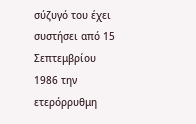σύζυγό του έχει συστήσει από 15 Σεπτεμβρίου 1986 την ετερόρρυθμη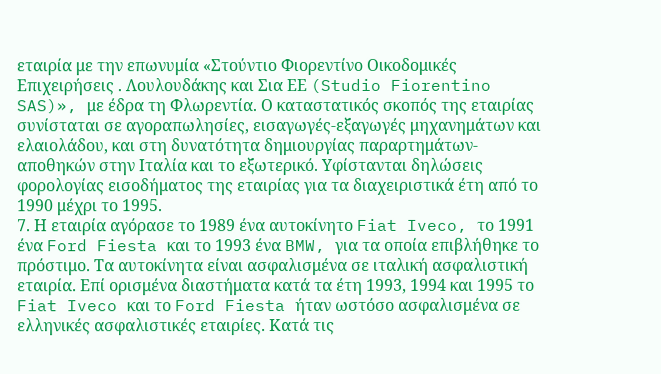εταιρία με την επωνυμία «Στούντιο Φιορεντίνο Οικοδομικές Επιχειρήσεις . Λουλουδάκης και Σια ΕΕ (Studio Fiorentino SAS)», με έδρα τη Φλωρεντία. Ο καταστατικός σκοπός της εταιρίας συνίσταται σε αγοραπωλησίες, εισαγωγές-εξαγωγές μηχανημάτων και ελαιολάδου, και στη δυνατότητα δημιουργίας παραρτημάτων-αποθηκών στην Ιταλία και το εξωτερικό. Υφίστανται δηλώσεις φορολογίας εισοδήματος της εταιρίας για τα διαχειριστικά έτη από το 1990 μέχρι το 1995.
7. Η εταιρία αγόρασε το 1989 ένα αυτοκίνητο Fiat Iveco, το 1991 ένα Ford Fiesta και το 1993 ένα BMW, για τα οποία επιβλήθηκε το πρόστιμο. Τα αυτοκίνητα είναι ασφαλισμένα σε ιταλική ασφαλιστική εταιρία. Επί ορισμένα διαστήματα κατά τα έτη 1993, 1994 και 1995 το Fiat Iveco και το Ford Fiesta ήταν ωστόσο ασφαλισμένα σε ελληνικές ασφαλιστικές εταιρίες. Κατά τις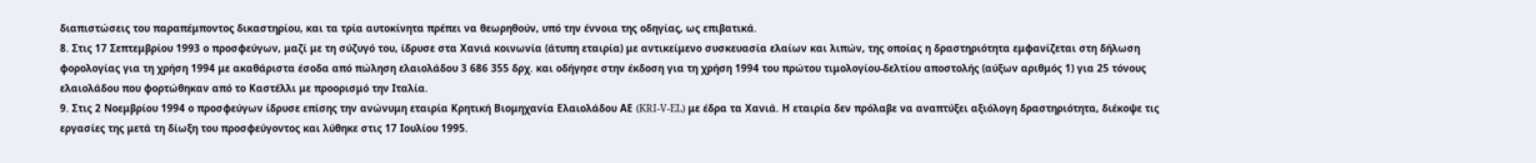διαπιστώσεις του παραπέμποντος δικαστηρίου, και τα τρία αυτοκίνητα πρέπει να θεωρηθούν, υπό την έννοια της οδηγίας, ως επιβατικά.
8. Στις 17 Σεπτεμβρίου 1993 ο προσφεύγων, μαζί με τη σύζυγό του, ίδρυσε στα Χανιά κοινωνία (άτυπη εταιρία) με αντικείμενο συσκευασία ελαίων και λιπών, της οποίας η δραστηριότητα εμφανίζεται στη δήλωση φορολογίας για τη χρήση 1994 με ακαθάριστα έσοδα από πώληση ελαιολάδου 3 686 355 δρχ. και οδήγησε στην έκδοση για τη χρήση 1994 του πρώτου τιμολογίου-δελτίου αποστολής (αύξων αριθμός 1) για 25 τόνους ελαιολάδου που φορτώθηκαν από το Καστέλλι με προορισμό την Ιταλία.
9. Στις 2 Νοεμβρίου 1994 ο προσφεύγων ίδρυσε επίσης την ανώνυμη εταιρία Κρητική Βιομηχανία Ελαιολάδου ΑΕ (KRI-V-EL) με έδρα τα Χανιά. Η εταιρία δεν πρόλαβε να αναπτύξει αξιόλογη δραστηριότητα, διέκοψε τις εργασίες της μετά τη δίωξη του προσφεύγοντος και λύθηκε στις 17 Ιουλίου 1995.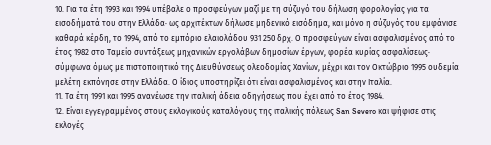10. Για τα έτη 1993 και 1994 υπέβαλε ο προσφεύγων μαζί με τη σύζυγό του δήλωση φορολογίας για τα εισοδήματά του στην Ελλάδα· ως αρχιτέκτων δήλωσε μηδενικό εισόδημα, και μόνο η σύζυγός του εμφάνισε καθαρά κέρδη, το 1994, από το εμπόριο ελαιολάδου 931 250 δρχ. Ο προσφεύγων είναι ασφαλισμένος από το έτος 1982 στο Ταμείο συντάξεως μηχανικών εργολάβων δημοσίων έργων, φορέα κυρίας ασφαλίσεως· σύμφωνα όμως με πιστοποιητικό της Διευθύνσεως ολεοδομίας Χανίων, μέχρι και τον Οκτώβριο 1995 ουδεμία μελέτη εκπόνησε στην Ελλάδα. Ο ίδιος υποστηρίζει ότι είναι ασφαλισμένος και στην Ιταλία.
11. Τα έτη 1991 και 1995 ανανέωσε την ιταλική άδεια οδηγήσεως που έχει από το έτος 1984.
12. Είναι εγγεγραμμένος στους εκλογικούς καταλόγους της ιταλικής πόλεως San Severo και ψήφισε στις εκλογές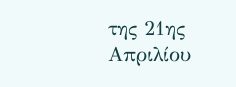της 21ης Απριλίου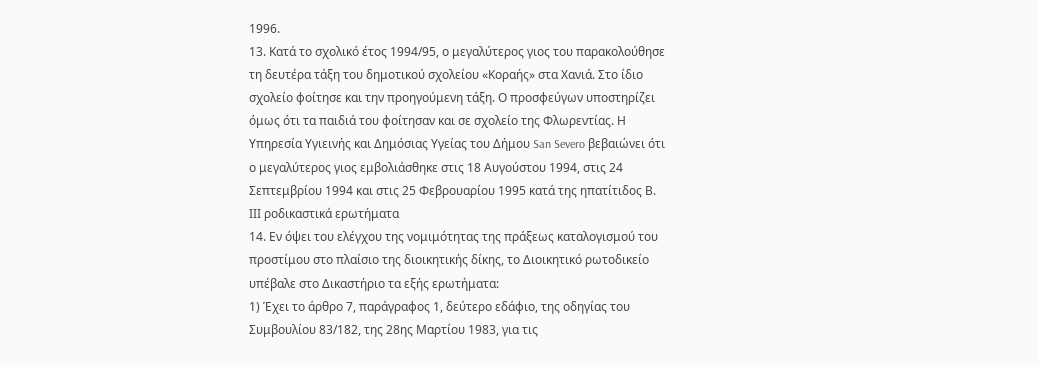1996.
13. Κατά το σχολικό έτος 1994/95, ο μεγαλύτερος γιος του παρακολούθησε τη δευτέρα τάξη του δημοτικού σχολείου «Κοραής» στα Χανιά. Στο ίδιο σχολείο φοίτησε και την προηγούμενη τάξη. Ο προσφεύγων υποστηρίζει όμως ότι τα παιδιά του φοίτησαν και σε σχολείο της Φλωρεντίας. Η Υπηρεσία Υγιεινής και Δημόσιας Υγείας του Δήμου San Severo βεβαιώνει ότι ο μεγαλύτερος γιος εμβολιάσθηκε στις 18 Αυγούστου 1994, στις 24 Σεπτεμβρίου 1994 και στις 25 Φεβρουαρίου 1995 κατά της ηπατίτιδος Β.
ΙΙΙ ροδικαστικά ερωτήματα
14. Εν όψει του ελέγχου της νομιμότητας της πράξεως καταλογισμού του προστίμου στο πλαίσιο της διοικητικής δίκης, το Διοικητικό ρωτοδικείο υπέβαλε στο Δικαστήριο τα εξής ερωτήματα:
1) Έχει το άρθρο 7, παράγραφος 1, δεύτερο εδάφιο, της οδηγίας του Συμβουλίου 83/182, της 28ης Μαρτίου 1983, για τις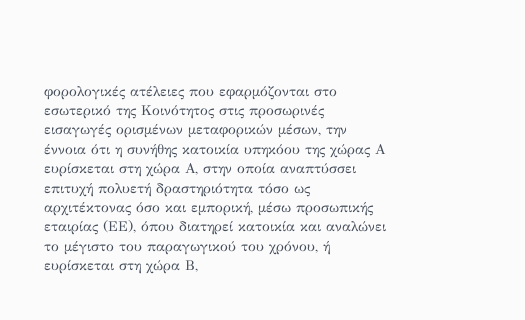φορολογικές ατέλειες που εφαρμόζονται στο εσωτερικό της Κοινότητος στις προσωρινές εισαγωγές ορισμένων μεταφορικών μέσων, την έννοια ότι η συνήθης κατοικία υπηκόου της χώρας Α ευρίσκεται στη χώρα Α, στην οποία αναπτύσσει επιτυχή πολυετή δραστηριότητα τόσο ως αρχιτέκτονας όσο και εμπορική, μέσω προσωπικής εταιρίας (ΕΕ), όπου διατηρεί κατοικία και αναλώνει το μέγιστο του παραγωγικού του χρόνου, ή ευρίσκεται στη χώρα Β,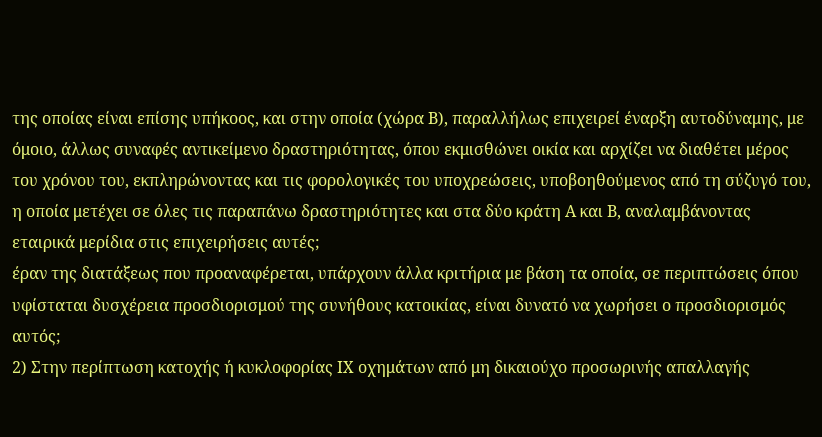της οποίας είναι επίσης υπήκοος, και στην οποία (χώρα Β), παραλλήλως επιχειρεί έναρξη αυτοδύναμης, με όμοιο, άλλως συναφές αντικείμενο δραστηριότητας, όπου εκμισθώνει οικία και αρχίζει να διαθέτει μέρος του χρόνου του, εκπληρώνοντας και τις φορολογικές του υποχρεώσεις, υποβοηθούμενος από τη σύζυγό του, η οποία μετέχει σε όλες τις παραπάνω δραστηριότητες και στα δύο κράτη Α και Β, αναλαμβάνοντας εταιρικά μερίδια στις επιχειρήσεις αυτές;
έραν της διατάξεως που προαναφέρεται, υπάρχουν άλλα κριτήρια με βάση τα οποία, σε περιπτώσεις όπου υφίσταται δυσχέρεια προσδιορισμού της συνήθους κατοικίας, είναι δυνατό να χωρήσει ο προσδιορισμός αυτός;
2) Στην περίπτωση κατοχής ή κυκλοφορίας ΙΧ οχημάτων από μη δικαιούχο προσωρινής απαλλαγής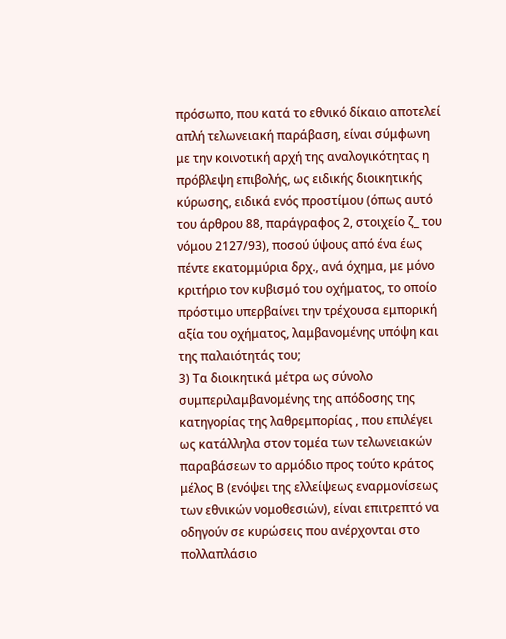πρόσωπο, που κατά το εθνικό δίκαιο αποτελεί απλή τελωνειακή παράβαση, είναι σύμφωνη με την κοινοτική αρχή της αναλογικότητας η πρόβλεψη επιβολής, ως ειδικής διοικητικής κύρωσης, ειδικά ενός προστίμου (όπως αυτό του άρθρου 88, παράγραφος 2, στοιχείο ζ_ του νόμου 2127/93), ποσού ύψους από ένα έως πέντε εκατομμύρια δρχ., ανά όχημα, με μόνο κριτήριο τον κυβισμό του οχήματος, το οποίο πρόστιμο υπερβαίνει την τρέχουσα εμπορική αξία του οχήματος, λαμβανομένης υπόψη και της παλαιότητάς του;
3) Τα διοικητικά μέτρα ως σύνολο συμπεριλαμβανομένης της απόδοσης της κατηγορίας της λαθρεμπορίας , που επιλέγει ως κατάλληλα στον τομέα των τελωνειακών παραβάσεων το αρμόδιο προς τούτο κράτος μέλος Β (ενόψει της ελλείψεως εναρμονίσεως των εθνικών νομοθεσιών), είναι επιτρεπτό να οδηγούν σε κυρώσεις που ανέρχονται στο πολλαπλάσιο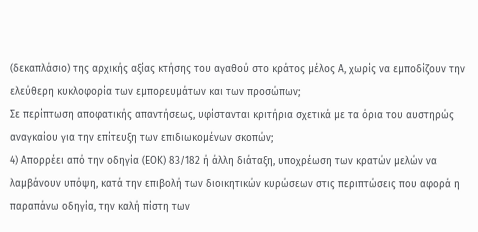(δεκαπλάσιο) της αρχικής αξίας κτήσης του αγαθού στο κράτος μέλος Α, χωρίς να εμποδίζουν την ελεύθερη κυκλοφορία των εμπορευμάτων και των προσώπων;
Σε περίπτωση αποφατικής απαντήσεως, υφίστανται κριτήρια σχετικά με τα όρια του αυστηρώς αναγκαίου για την επίτευξη των επιδιωκομένων σκοπών;
4) Απορρέει από την οδηγία (ΕΟΚ) 83/182 ή άλλη διάταξη, υποχρέωση των κρατών μελών να λαμβάνουν υπόψη, κατά την επιβολή των διοικητικών κυρώσεων στις περιπτώσεις που αφορά η παραπάνω οδηγία, την καλή πίστη των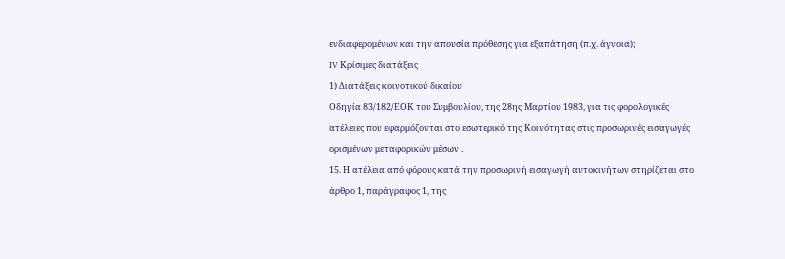ενδιαφερομένων και την απουσία πρόθεσης για εξαπάτηση (π.χ. άγνοια);
IV Κρίσιμες διατάξεις
1) Διατάξεις κοινοτικού δικαίου
Οδηγία 83/182/ΕΟΚ του Συμβουλίου, της 28ης Μαρτίου 1983, για τις φορολογικές ατέλειες που εφαρμόζονται στο εσωτερικό της Κοινότητας στις προσωρινές εισαγωγές ορισμένων μεταφορικών μέσων .
15. Η ατέλεια από φόρους κατά την προσωρινή εισαγωγή αυτοκινήτων στηρίζεται στο άρθρο 1, παράγραφος 1, της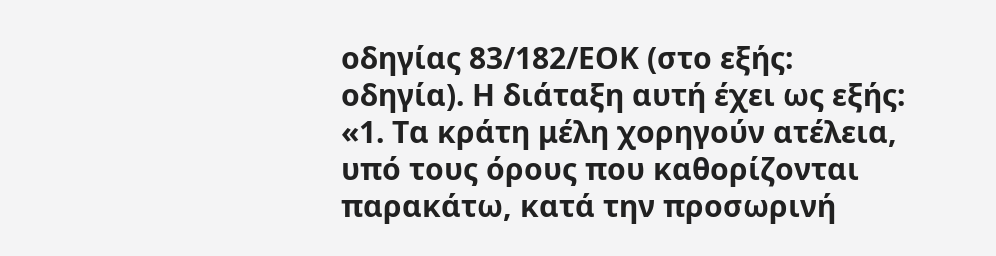οδηγίας 83/182/ΕΟΚ (στο εξής: οδηγία). Η διάταξη αυτή έχει ως εξής:
«1. Τα κράτη μέλη χορηγούν ατέλεια, υπό τους όρους που καθορίζονται παρακάτω, κατά την προσωρινή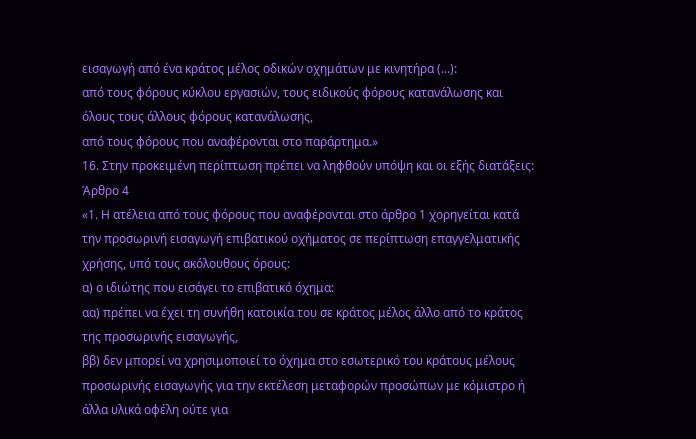εισαγωγή από ένα κράτος μέλος οδικών οχημάτων με κινητήρα (...):
από τους φόρους κύκλου εργασιών, τους ειδικούς φόρους κατανάλωσης και όλους τους άλλους φόρους κατανάλωσης,
από τους φόρους που αναφέρονται στο παράρτημα.»
16. Στην προκειμένη περίπτωση πρέπει να ληφθούν υπόψη και οι εξής διατάξεις:
Άρθρο 4
«1. Η ατέλεια από τους φόρους που αναφέρονται στο άρθρο 1 χορηγείται κατά την προσωρινή εισαγωγή επιβατικού οχήματος σε περίπτωση επαγγελματικής χρήσης, υπό τους ακόλουθους όρους:
α) ο ιδιώτης που εισάγει το επιβατικό όχημα:
αα) πρέπει να έχει τη συνήθη κατοικία του σε κράτος μέλος άλλο από το κράτος της προσωρινής εισαγωγής,
ββ) δεν μπορεί να χρησιμοποιεί το όχημα στο εσωτερικό του κράτους μέλους προσωρινής εισαγωγής για την εκτέλεση μεταφορών προσώπων με κόμιστρο ή άλλα υλικά οφέλη ούτε για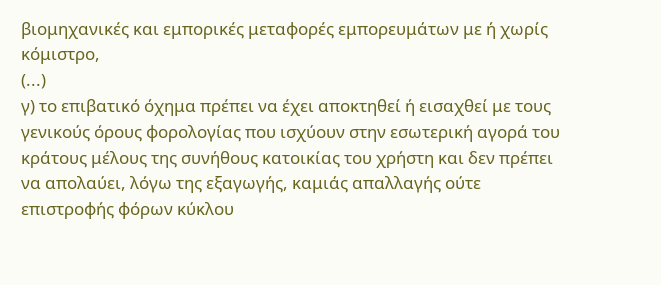βιομηχανικές και εμπορικές μεταφορές εμπορευμάτων με ή χωρίς κόμιστρο,
(...)
γ) το επιβατικό όχημα πρέπει να έχει αποκτηθεί ή εισαχθεί με τους γενικούς όρους φορολογίας που ισχύουν στην εσωτερική αγορά του κράτους μέλους της συνήθους κατοικίας του χρήστη και δεν πρέπει να απολαύει, λόγω της εξαγωγής, καμιάς απαλλαγής ούτε επιστροφής φόρων κύκλου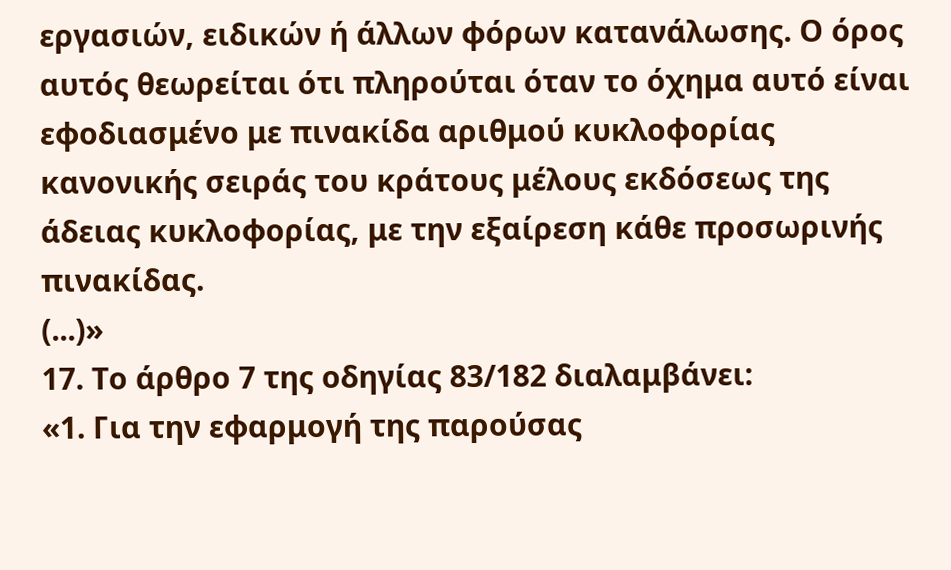εργασιών, ειδικών ή άλλων φόρων κατανάλωσης. Ο όρος αυτός θεωρείται ότι πληρούται όταν το όχημα αυτό είναι εφοδιασμένο με πινακίδα αριθμού κυκλοφορίας κανονικής σειράς του κράτους μέλους εκδόσεως της άδειας κυκλοφορίας, με την εξαίρεση κάθε προσωρινής πινακίδας.
(...)»
17. Το άρθρο 7 της οδηγίας 83/182 διαλαμβάνει:
«1. Για την εφαρμογή της παρούσας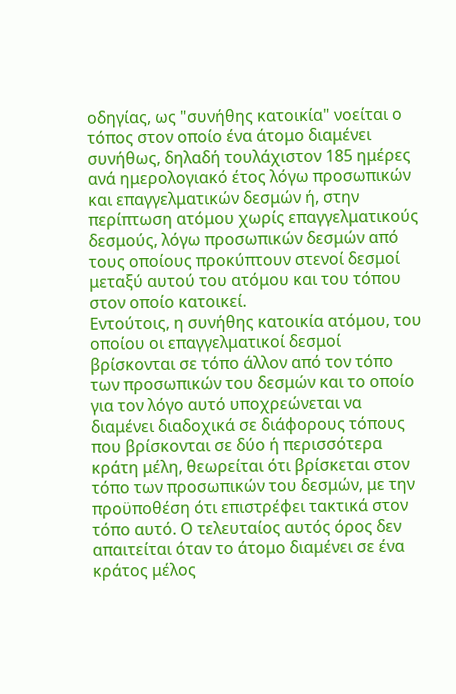οδηγίας, ως "συνήθης κατοικία" νοείται ο τόπος στον οποίο ένα άτομο διαμένει συνήθως, δηλαδή τουλάχιστον 185 ημέρες ανά ημερολογιακό έτος λόγω προσωπικών και επαγγελματικών δεσμών ή, στην περίπτωση ατόμου χωρίς επαγγελματικούς δεσμούς, λόγω προσωπικών δεσμών από τους οποίους προκύπτουν στενοί δεσμοί μεταξύ αυτού του ατόμου και του τόπου στον οποίο κατοικεί.
Εντούτοις, η συνήθης κατοικία ατόμου, του οποίου οι επαγγελματικοί δεσμοί βρίσκονται σε τόπο άλλον από τον τόπο των προσωπικών του δεσμών και το οποίο για τον λόγο αυτό υποχρεώνεται να διαμένει διαδοχικά σε διάφορους τόπους που βρίσκονται σε δύο ή περισσότερα κράτη μέλη, θεωρείται ότι βρίσκεται στον τόπο των προσωπικών του δεσμών, με την προϋποθέση ότι επιστρέφει τακτικά στον τόπο αυτό. Ο τελευταίος αυτός όρος δεν απαιτείται όταν το άτομο διαμένει σε ένα κράτος μέλος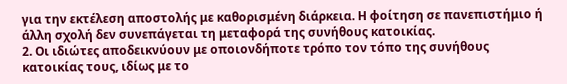για την εκτέλεση αποστολής με καθορισμένη διάρκεια. Η φοίτηση σε πανεπιστήμιο ή άλλη σχολή δεν συνεπάγεται τη μεταφορά της συνήθους κατοικίας.
2. Οι ιδιώτες αποδεικνύουν με οποιονδήποτε τρόπο τον τόπο της συνήθους κατοικίας τους, ιδίως με το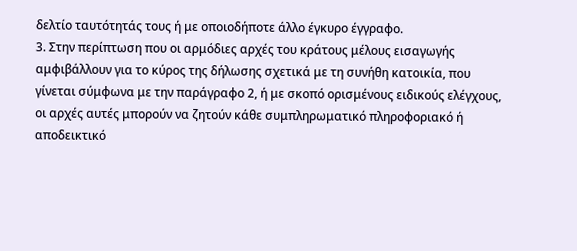δελτίο ταυτότητάς τους ή με οποιοδήποτε άλλο έγκυρο έγγραφο.
3. Στην περίπτωση που οι αρμόδιες αρχές του κράτους μέλους εισαγωγής αμφιβάλλουν για το κύρος της δήλωσης σχετικά με τη συνήθη κατοικία, που γίνεται σύμφωνα με την παράγραφο 2, ή με σκοπό ορισμένους ειδικούς ελέγχους, οι αρχές αυτές μπορούν να ζητούν κάθε συμπληρωματικό πληροφοριακό ή αποδεικτικό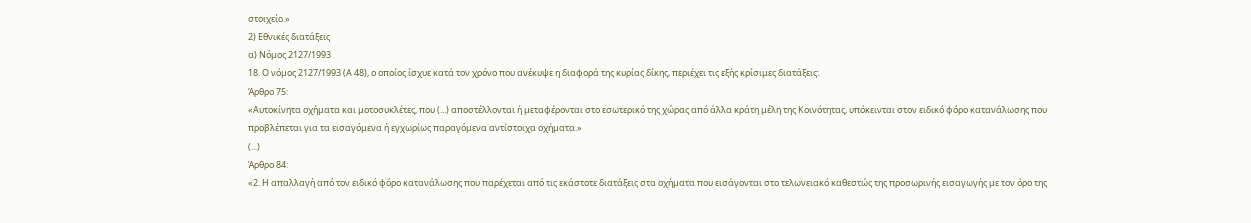στοιχείο.»
2) Εθνικές διατάξεις
α) Νόμος 2127/1993
18. Ο νόμος 2127/1993 (Α 48), ο οποίος ίσχυε κατά τον χρόνο που ανέκυψε η διαφορά της κυρίας δίκης, περιέχει τις εξής κρίσιμες διατάξεις:
Άρθρο 75:
«Αυτοκίνητα οχήματα και μοτοσυκλέτες, που (...) αποστέλλονται ή μεταφέρονται στο εσωτερικό της χώρας από άλλα κράτη μέλη της Κοινότητας, υπόκεινται στον ειδικό φόρο κατανάλωσης που προβλέπεται για τα εισαγόμενα ή εγχωρίως παραγόμενα αντίστοιχα οχήματα.»
(...)
Άρθρο 84:
«2. Η απαλλαγή από τον ειδικό φόρο κατανάλωσης που παρέχεται από τις εκάστοτε διατάξεις στα οχήματα που εισάγονται στο τελωνειακό καθεστώς της προσωρινής εισαγωγής με τον όρο της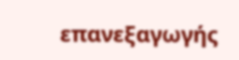επανεξαγωγής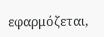εφαρμόζεται,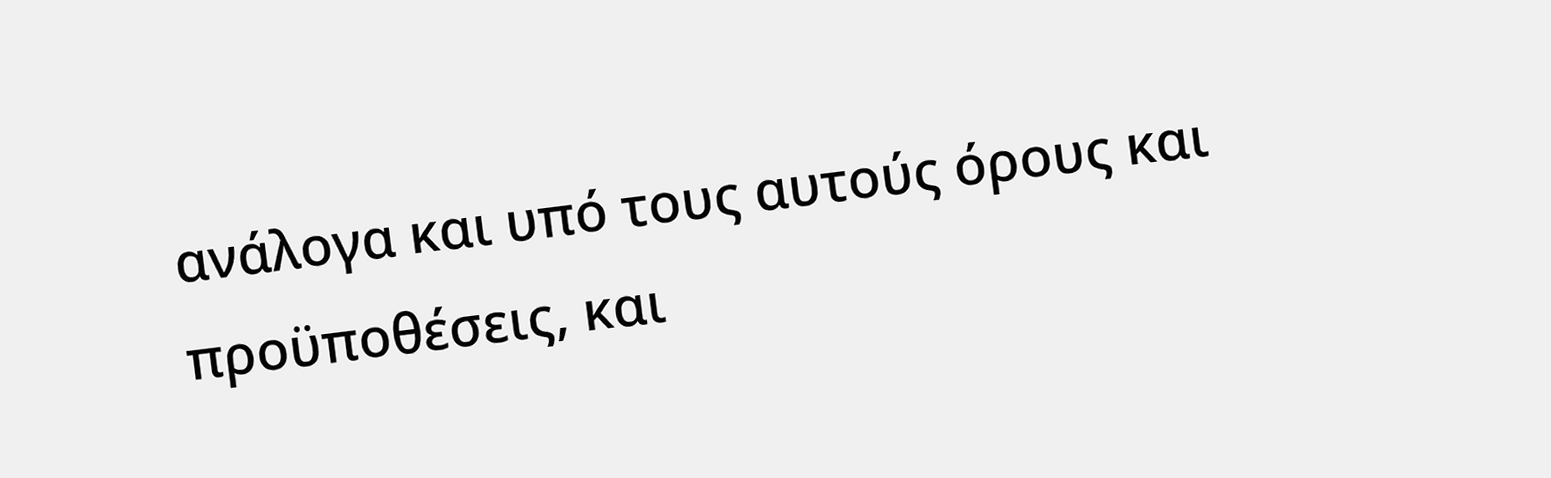ανάλογα και υπό τους αυτούς όρους και προϋποθέσεις, και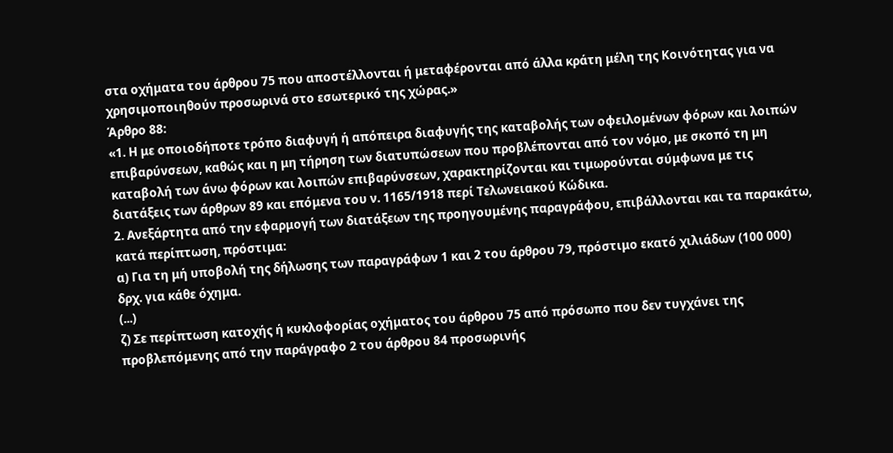στα οχήματα του άρθρου 75 που αποστέλλονται ή μεταφέρονται από άλλα κράτη μέλη της Κοινότητας για να χρησιμοποιηθούν προσωρινά στο εσωτερικό της χώρας.»
Άρθρο 88:
«1. Η με οποιοδήποτε τρόπο διαφυγή ή απόπειρα διαφυγής της καταβολής των οφειλομένων φόρων και λοιπών επιβαρύνσεων, καθώς και η μη τήρηση των διατυπώσεων που προβλέπονται από τον νόμο, με σκοπό τη μη καταβολή των άνω φόρων και λοιπών επιβαρύνσεων, χαρακτηρίζονται και τιμωρούνται σύμφωνα με τις διατάξεις των άρθρων 89 και επόμενα του ν. 1165/1918 περί Τελωνειακού Κώδικα.
2. Ανεξάρτητα από την εφαρμογή των διατάξεων της προηγουμένης παραγράφου, επιβάλλονται και τα παρακάτω, κατά περίπτωση, πρόστιμα:
α) Για τη μή υποβολή της δήλωσης των παραγράφων 1 και 2 του άρθρου 79, πρόστιμο εκατό χιλιάδων (100 000) δρχ. για κάθε όχημα.
(...)
ζ) Σε περίπτωση κατοχής ή κυκλοφορίας οχήματος του άρθρου 75 από πρόσωπο που δεν τυγχάνει της προβλεπόμενης από την παράγραφο 2 του άρθρου 84 προσωρινής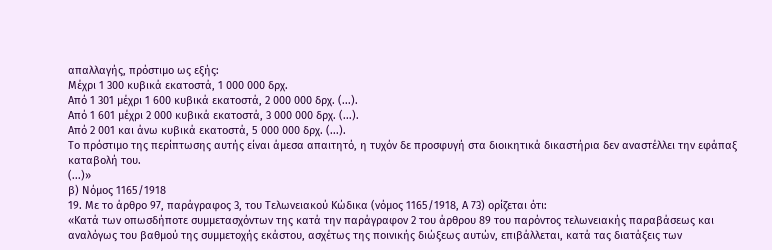απαλλαγής, πρόστιμο ως εξής:
Μέχρι 1 300 κυβικά εκατοστά, 1 000 000 δρχ.
Από 1 301 μέχρι 1 600 κυβικά εκατοστά, 2 000 000 δρχ. (...).
Από 1 601 μέχρι 2 000 κυβικά εκατοστά, 3 000 000 δρχ. (...).
Από 2 001 και άνω κυβικά εκατοστά, 5 000 000 δρχ. (...).
Το πρόστιμο της περίπτωσης αυτής είναι άμεσα απαιτητό, η τυχόν δε προσφυγή στα διοικητικά δικαστήρια δεν αναστέλλει την εφάπαξ καταβολή του.
(...)»
β) Νόμος 1165/1918
19. Με το άρθρο 97, παράγραφος 3, του Τελωνειακού Κώδικα (νόμος 1165/1918, Α 73) ορίζεται ότι:
«Κατά των οπωσδήποτε συμμετασχόντων της κατά την παράγραφον 2 του άρθρου 89 του παρόντος τελωνειακής παραβάσεως και αναλόγως του βαθμού της συμμετοχής εκάστου, ασχέτως της ποινικής διώξεως αυτών, επιβάλλεται, κατά τας διατάξεις των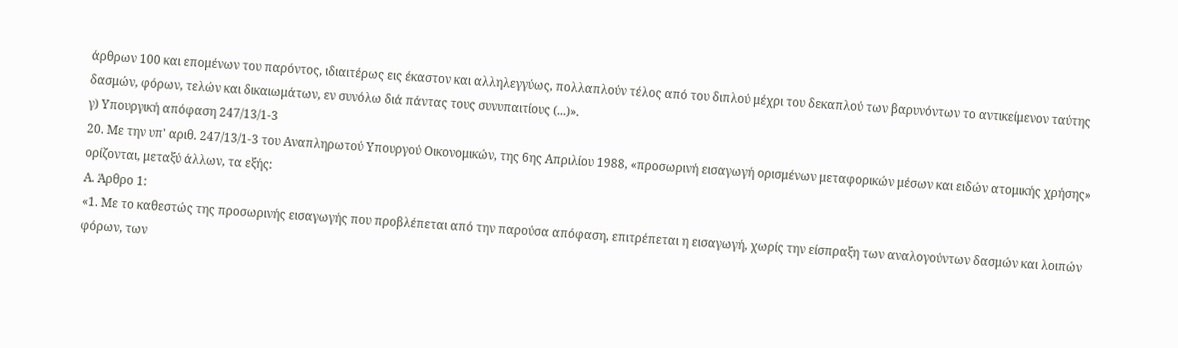άρθρων 100 και επομένων του παρόντος, ιδιαιτέρως εις έκαστον και αλληλεγγύως, πολλαπλούν τέλος από του διπλού μέχρι του δεκαπλού των βαρυνόντων το αντικείμενον ταύτης δασμών, φόρων, τελών και δικαιωμάτων, εν συνόλω διά πάντας τους συνυπαιτίους (...)».
γ) Υπουργική απόφαση 247/13/1-3
20. Με την υπ' αριθ. 247/13/1-3 του Αναπληρωτού Υπουργού Οικονομικών, της 6ης Απριλίου 1988, «προσωρινή εισαγωγή ορισμένων μεταφορικών μέσων και ειδών ατομικής χρήσης» ορίζονται, μεταξύ άλλων, τα εξής:
Α. Άρθρο 1:
«1. Με το καθεστώς της προσωρινής εισαγωγής που προβλέπεται από την παρούσα απόφαση, επιτρέπεται η εισαγωγή, χωρίς την είσπραξη των αναλογούντων δασμών και λοιπών φόρων, των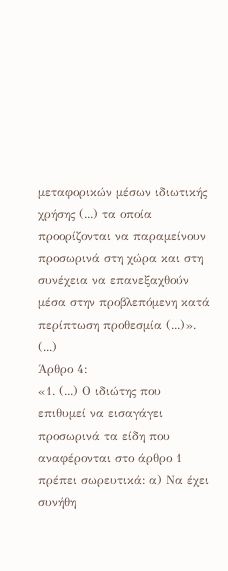μεταφορικών μέσων ιδιωτικής χρήσης (...) τα οποία προορίζονται να παραμείνουν προσωρινά στη χώρα και στη συνέχεια να επανεξαχθούν μέσα στην προβλεπόμενη κατά περίπτωση προθεσμία (...)».
(...)
Άρθρο 4:
«1. (...) Ο ιδιώτης που επιθυμεί να εισαγάγει προσωρινά τα είδη που αναφέρονται στο άρθρο 1 πρέπει σωρευτικά: α) Να έχει συνήθη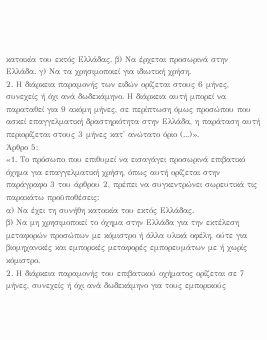κατοικία του εκτός Ελλάδας. β) Να έρχεται προσωρινά στην Ελλάδα. γ) Να τα χρησιμοποιεί για ιδιωτική χρήση.
2. Η διάρκεια παραμονής των ειδών ορίζεται στους 6 μήνες, συνεχείς ή όχι ανά δωδεκάμηνο. Η διάρκεια αυτή μπορεί να παραταθεί για 9 ακόμη μήνες, σε περίπτωση όμως προσώπου που ασκεί επαγγελματική δραστηριότητα στην Ελλάδα, η παράταση αυτή περιορίζεται στους 3 μήνες κατ' ανώτατο όριο (...)».
Άρθρο 5:
«1. Το πρόσωπο που επιθυμεί να εισαγάγει προσωρινά επιβατικό όχημα για επαγγελματική χρήση, όπως αυτή ορίζεται στην παράγραφο 3 του άρθρου 2, πρέπει να συγκεντρώνει σωρευτικά τις παρακάτω προϋποθέσεις:
α) Να έχει τη συνήθη κατοικία του εκτός Ελλάδας.
β) Να μη χρησιμοποιεί το όχημα στην Ελλάδα για την εκτέλεση μεταφορών προσώπων με κόμιστρο ή άλλα υλικά οφέλη, ούτε για βιομηχανικές και εμπορικές μεταφορές εμπορευμάτων με ή χωρίς κόμιστρο.
2. Η διάρκεια παραμονής του επιβατικού οχήματος ορίζεται σε 7 μήνες, συνεχείς ή όχι ανά δωδεκάμηνο για τους εμπορικούς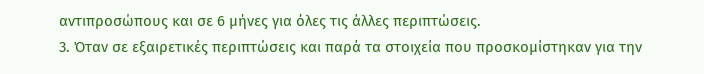αντιπροσώπους και σε 6 μήνες για όλες τις άλλες περιπτώσεις.
3. Όταν σε εξαιρετικές περιπτώσεις και παρά τα στοιχεία που προσκομίστηκαν για την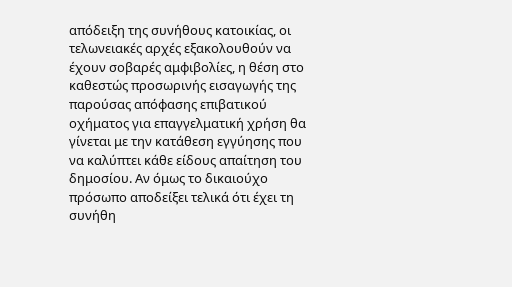απόδειξη της συνήθους κατοικίας, οι τελωνειακές αρχές εξακολουθούν να έχουν σοβαρές αμφιβολίες, η θέση στο καθεστώς προσωρινής εισαγωγής της παρούσας απόφασης επιβατικού οχήματος για επαγγελματική χρήση θα γίνεται με την κατάθεση εγγύησης που να καλύπτει κάθε είδους απαίτηση του δημοσίου. Αν όμως το δικαιούχο πρόσωπο αποδείξει τελικά ότι έχει τη συνήθη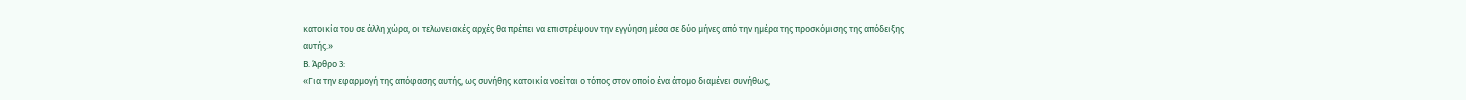κατοικία του σε άλλη χώρα, οι τελωνειακές αρχές θα πρέπει να επιστρέψουν την εγγύηση μέσα σε δύο μήνες από την ημέρα της προσκόμισης της απόδειξης αυτής.»
Β. Άρθρο 3:
«Για την εφαρμογή της απόφασης αυτής, ως συνήθης κατοικία νοείται ο τόπος στον οποίο ένα άτομο διαμένει συνήθως,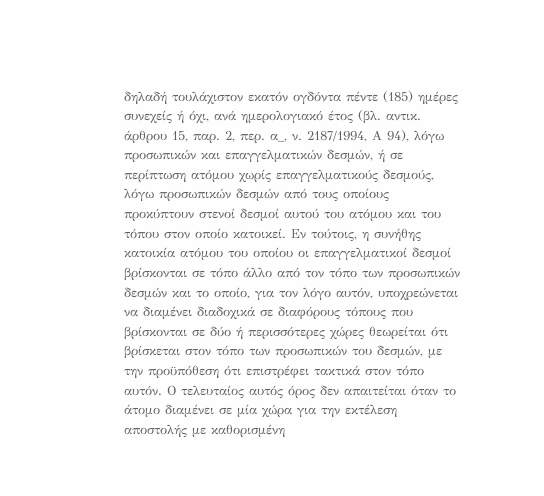δηλαδή τουλάχιστον εκατόν ογδόντα πέντε (185) ημέρες συνεχείς ή όχι, ανά ημερολογιακό έτος (βλ. αντικ. άρθρου 15, παρ. 2, περ. α_, ν. 2187/1994, Α 94), λόγω προσωπικών και επαγγελματικών δεσμών, ή σε περίπτωση ατόμου χωρίς επαγγελματικούς δεσμούς, λόγω προσωπικών δεσμών από τους οποίους προκύπτουν στενοί δεσμοί αυτού του ατόμου και του τόπου στον οποίο κατοικεί. Εν τούτοις, η συνήθης κατοικία ατόμου του οποίου οι επαγγελματικοί δεσμοί βρίσκονται σε τόπο άλλο από τον τόπο των προσωπικών δεσμών και το οποίο, για τον λόγο αυτόν, υποχρεώνεται να διαμένει διαδοχικά σε διαφόρους τόπους που βρίσκονται σε δύο ή περισσότερες χώρες θεωρείται ότι βρίσκεται στον τόπο των προσωπικών του δεσμών, με την προϋπόθεση ότι επιστρέφει τακτικά στον τόπο αυτόν. Ο τελευταίος αυτός όρος δεν απαιτείται όταν το άτομο διαμένει σε μία χώρα για την εκτέλεση αποστολής με καθορισμένη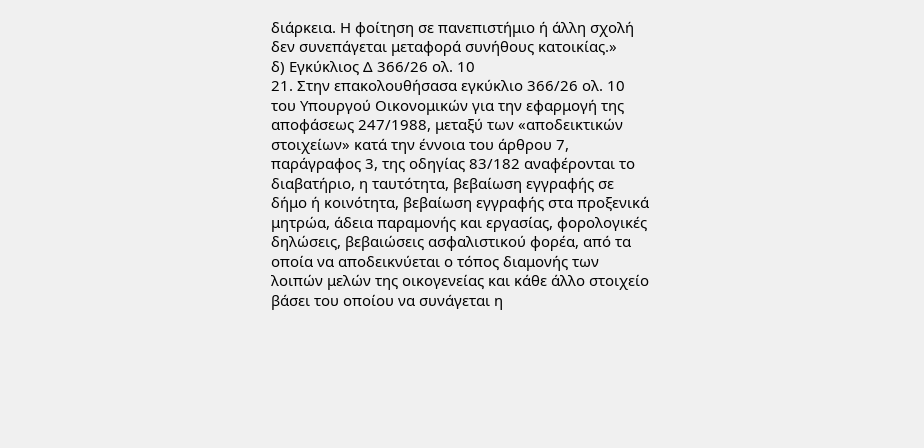διάρκεια. Η φοίτηση σε πανεπιστήμιο ή άλλη σχολή δεν συνεπάγεται μεταφορά συνήθους κατοικίας.»
δ) Εγκύκλιος Δ 366/26 ολ. 10
21. Στην επακολουθήσασα εγκύκλιο 366/26 ολ. 10 του Υπουργού Οικονομικών για την εφαρμογή της αποφάσεως 247/1988, μεταξύ των «αποδεικτικών στοιχείων» κατά την έννοια του άρθρου 7, παράγραφος 3, της οδηγίας 83/182 αναφέρονται το διαβατήριο, η ταυτότητα, βεβαίωση εγγραφής σε δήμο ή κοινότητα, βεβαίωση εγγραφής στα προξενικά μητρώα, άδεια παραμονής και εργασίας, φορολογικές δηλώσεις, βεβαιώσεις ασφαλιστικού φορέα, από τα οποία να αποδεικνύεται ο τόπος διαμονής των λοιπών μελών της οικογενείας και κάθε άλλο στοιχείο βάσει του οποίου να συνάγεται η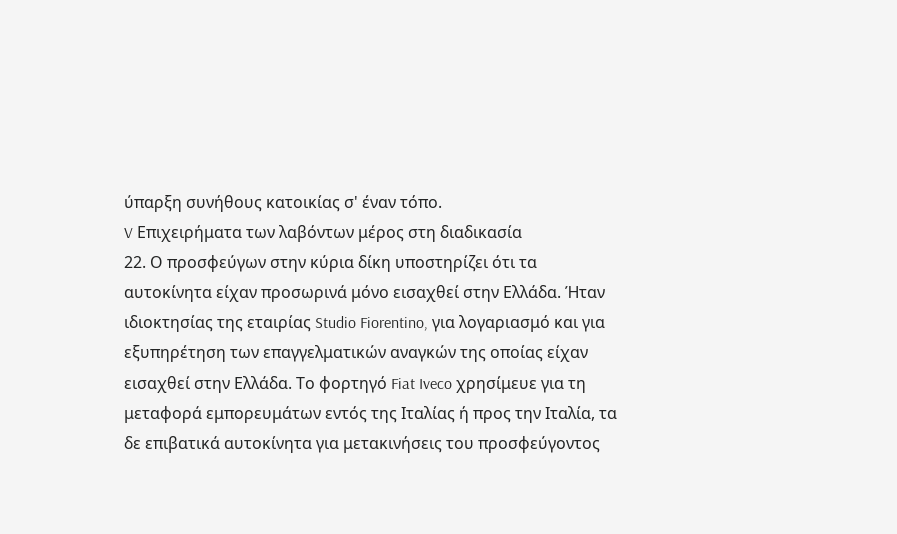ύπαρξη συνήθους κατοικίας σ' έναν τόπο.
V Επιχειρήματα των λαβόντων μέρος στη διαδικασία
22. Ο προσφεύγων στην κύρια δίκη υποστηρίζει ότι τα αυτοκίνητα είχαν προσωρινά μόνο εισαχθεί στην Ελλάδα. Ήταν ιδιοκτησίας της εταιρίας Studio Fiorentino, για λογαριασμό και για εξυπηρέτηση των επαγγελματικών αναγκών της οποίας είχαν εισαχθεί στην Ελλάδα. Το φορτηγό Fiat Iveco χρησίμευε για τη μεταφορά εμπορευμάτων εντός της Ιταλίας ή προς την Ιταλία, τα δε επιβατικά αυτοκίνητα για μετακινήσεις του προσφεύγοντος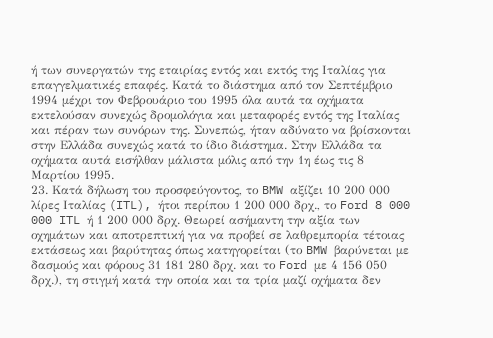ή των συνεργατών της εταιρίας εντός και εκτός της Ιταλίας για επαγγελματικές επαφές. Κατά το διάστημα από τον Σεπτέμβριο 1994 μέχρι τον Φεβρουάριο του 1995 όλα αυτά τα οχήματα εκτελούσαν συνεχώς δρομολόγια και μεταφορές εντός της Ιταλίας και πέραν των συνόρων της. Συνεπώς, ήταν αδύνατο να βρίσκονται στην Ελλάδα συνεχώς κατά το ίδιο διάστημα. Στην Ελλάδα τα οχήματα αυτά εισήλθαν μάλιστα μόλις από την 1η έως τις 8 Μαρτίου 1995.
23. Κατά δήλωση του προσφεύγοντος, το BMW αξίζει 10 200 000 λίρες Ιταλίας (ITL), ήτοι περίπου 1 200 000 δρχ., το Ford 8 000 000 ITL ή 1 200 000 δρχ. Θεωρεί ασήμαντη την αξία των οχημάτων και αποτρεπτική για να προβεί σε λαθρεμπορία τέτοιας εκτάσεως και βαρύτητας όπως κατηγορείται (το BMW βαρύνεται με δασμούς και φόρους 31 181 280 δρχ. και το Ford με 4 156 050 δρχ.), τη στιγμή κατά την οποία και τα τρία μαζί οχήματα δεν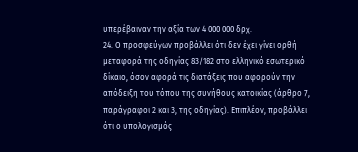υπερέβαιναν την αξία των 4 000 000 δρχ.
24. Ο προσφεύγων προβάλλει ότι δεν έχει γίνει ορθή μεταφορά της οδηγίας 83/182 στο ελληνικό εσωτερικό δίκαιο, όσον αφορά τις διατάξεις που αφορούν την απόδειξη του τόπου της συνήθους κατοικίας (άρθρο 7, παράγραφοι 2 και 3, της οδηγίας). Επιπλέον, προβάλλει ότι ο υπολογισμός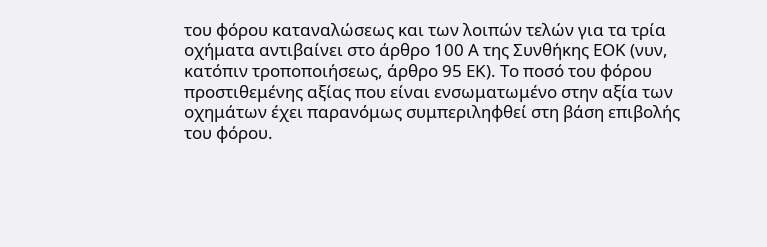του φόρου καταναλώσεως και των λοιπών τελών για τα τρία οχήματα αντιβαίνει στο άρθρο 100 Α της Συνθήκης ΕΟΚ (νυν, κατόπιν τροποποιήσεως, άρθρο 95 ΕΚ). Το ποσό του φόρου προστιθεμένης αξίας που είναι ενσωματωμένο στην αξία των οχημάτων έχει παρανόμως συμπεριληφθεί στη βάση επιβολής του φόρου.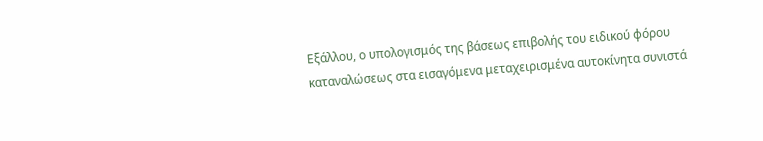Εξάλλου, ο υπολογισμός της βάσεως επιβολής του ειδικού φόρου καταναλώσεως στα εισαγόμενα μεταχειρισμένα αυτοκίνητα συνιστά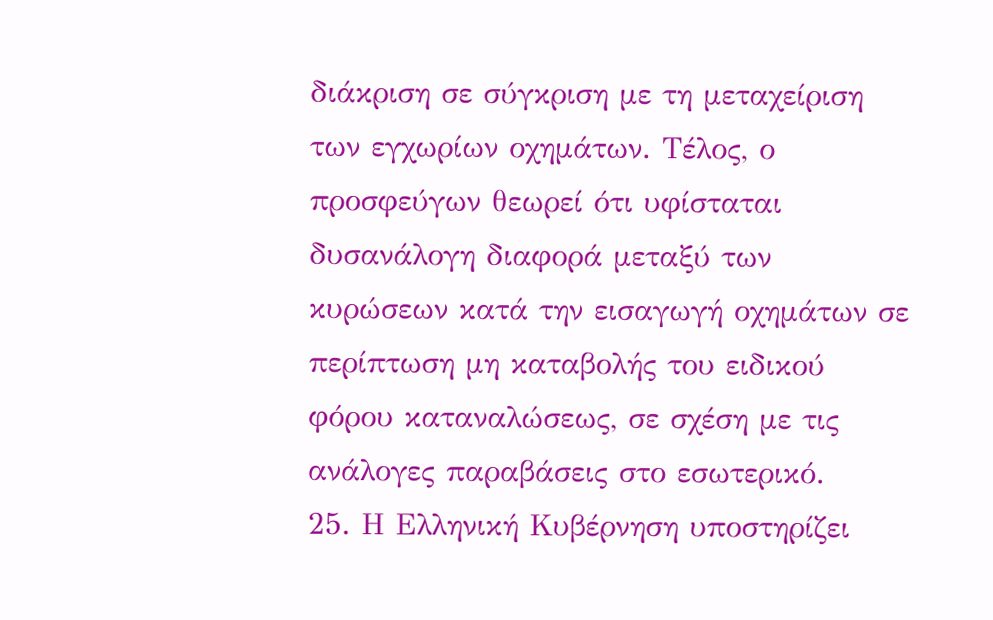διάκριση σε σύγκριση με τη μεταχείριση των εγχωρίων οχημάτων. Τέλος, ο προσφεύγων θεωρεί ότι υφίσταται δυσανάλογη διαφορά μεταξύ των κυρώσεων κατά την εισαγωγή οχημάτων σε περίπτωση μη καταβολής του ειδικού φόρου καταναλώσεως, σε σχέση με τις ανάλογες παραβάσεις στο εσωτερικό.
25. Η Ελληνική Κυβέρνηση υποστηρίζει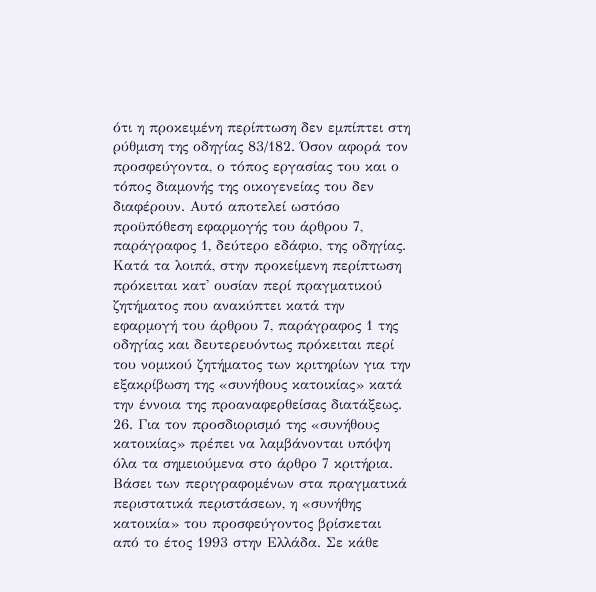ότι η προκειμένη περίπτωση δεν εμπίπτει στη ρύθμιση της οδηγίας 83/182. Όσον αφορά τον προσφεύγοντα, ο τόπος εργασίας του και ο τόπος διαμονής της οικογενείας του δεν διαφέρουν. Αυτό αποτελεί ωστόσο προϋπόθεση εφαρμογής του άρθρου 7, παράγραφος 1, δεύτερο εδάφιο, της οδηγίας. Κατά τα λοιπά, στην προκείμενη περίπτωση πρόκειται κατ' ουσίαν περί πραγματικού ζητήματος που ανακύπτει κατά την εφαρμογή του άρθρου 7, παράγραφος 1 της οδηγίας και δευτερευόντως πρόκειται περί του νομικού ζητήματος των κριτηρίων για την εξακρίβωση της «συνήθους κατοικίας» κατά την έννοια της προαναφερθείσας διατάξεως.
26. Για τον προσδιορισμό της «συνήθους κατοικίας» πρέπει να λαμβάνονται υπόψη όλα τα σημειούμενα στο άρθρο 7 κριτήρια. Βάσει των περιγραφομένων στα πραγματικά περιστατικά περιστάσεων, η «συνήθης κατοικία» του προσφεύγοντος βρίσκεται από το έτος 1993 στην Ελλάδα. Σε κάθε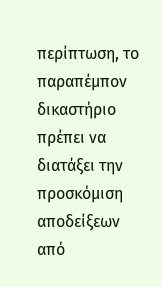περίπτωση, το παραπέμπον δικαστήριο πρέπει να διατάξει την προσκόμιση αποδείξεων από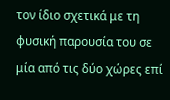τον ίδιο σχετικά με τη φυσική παρουσία του σε μία από τις δύο χώρες επί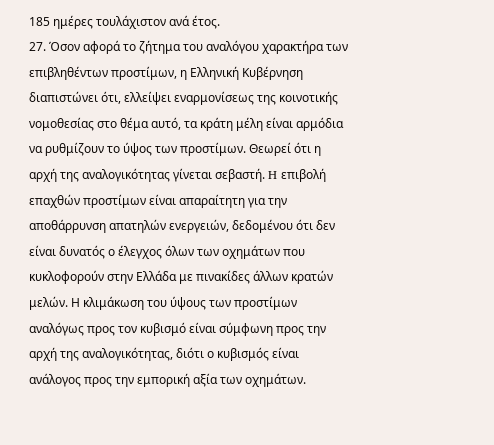185 ημέρες τουλάχιστον ανά έτος.
27. Όσον αφορά το ζήτημα του αναλόγου χαρακτήρα των επιβληθέντων προστίμων, η Ελληνική Κυβέρνηση διαπιστώνει ότι, ελλείψει εναρμονίσεως της κοινοτικής νομοθεσίας στο θέμα αυτό, τα κράτη μέλη είναι αρμόδια να ρυθμίζουν το ύψος των προστίμων. Θεωρεί ότι η αρχή της αναλογικότητας γίνεται σεβαστή. H επιβολή επαχθών προστίμων είναι απαραίτητη για την αποθάρρυνση απατηλών ενεργειών, δεδομένου ότι δεν είναι δυνατός ο έλεγχος όλων των οχημάτων που κυκλοφορούν στην Ελλάδα με πινακίδες άλλων κρατών μελών. Η κλιμάκωση του ύψους των προστίμων αναλόγως προς τον κυβισμό είναι σύμφωνη προς την αρχή της αναλογικότητας, διότι ο κυβισμός είναι ανάλογος προς την εμπορική αξία των οχημάτων.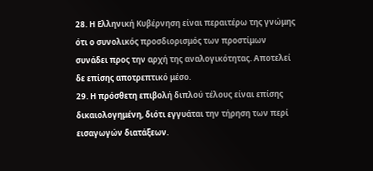28. Η Ελληνική Κυβέρνηση είναι περαιτέρω της γνώμης ότι ο συνολικός προσδιορισμός των προστίμων συνάδει προς την αρχή της αναλογικότητας. Αποτελεί δε επίσης αποτρεπτικό μέσο.
29. Η πρόσθετη επιβολή διπλού τέλους είναι επίσης δικαιολογημένη, διότι εγγυάται την τήρηση των περί εισαγωγών διατάξεων.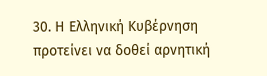30. Η Ελληνική Κυβέρνηση προτείνει να δοθεί αρνητική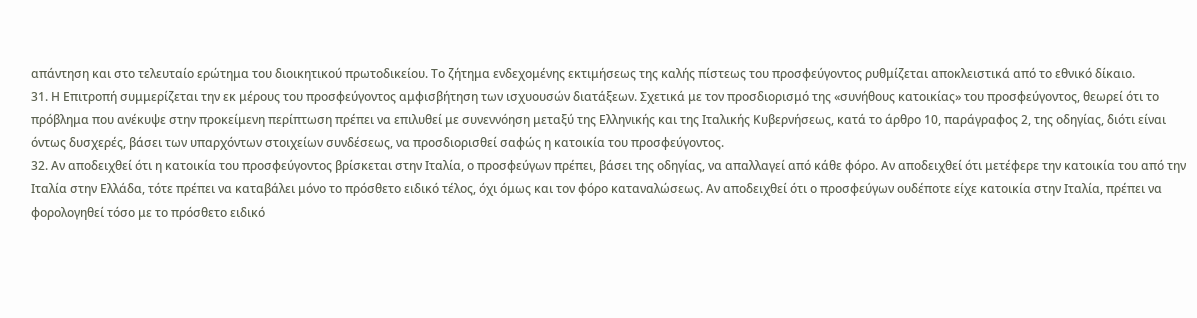απάντηση και στο τελευταίο ερώτημα του διοικητικού πρωτοδικείου. Το ζήτημα ενδεχομένης εκτιμήσεως της καλής πίστεως του προσφεύγοντος ρυθμίζεται αποκλειστικά από το εθνικό δίκαιο.
31. Η Επιτροπή συμμερίζεται την εκ μέρους του προσφεύγοντος αμφισβήτηση των ισχυουσών διατάξεων. Σχετικά με τον προσδιορισμό της «συνήθους κατοικίας» του προσφεύγοντος, θεωρεί ότι το πρόβλημα που ανέκυψε στην προκείμενη περίπτωση πρέπει να επιλυθεί με συνεννόηση μεταξύ της Ελληνικής και της Ιταλικής Κυβερνήσεως, κατά το άρθρο 10, παράγραφος 2, της οδηγίας, διότι είναι όντως δυσχερές, βάσει των υπαρχόντων στοιχείων συνδέσεως, να προσδιορισθεί σαφώς η κατοικία του προσφεύγοντος.
32. Αν αποδειχθεί ότι η κατοικία του προσφεύγοντος βρίσκεται στην Ιταλία, ο προσφεύγων πρέπει, βάσει της οδηγίας, να απαλλαγεί από κάθε φόρο. Αν αποδειχθεί ότι μετέφερε την κατοικία του από την Ιταλία στην Ελλάδα, τότε πρέπει να καταβάλει μόνο το πρόσθετο ειδικό τέλος, όχι όμως και τον φόρο καταναλώσεως. Αν αποδειχθεί ότι ο προσφεύγων ουδέποτε είχε κατοικία στην Ιταλία, πρέπει να φορολογηθεί τόσο με το πρόσθετο ειδικό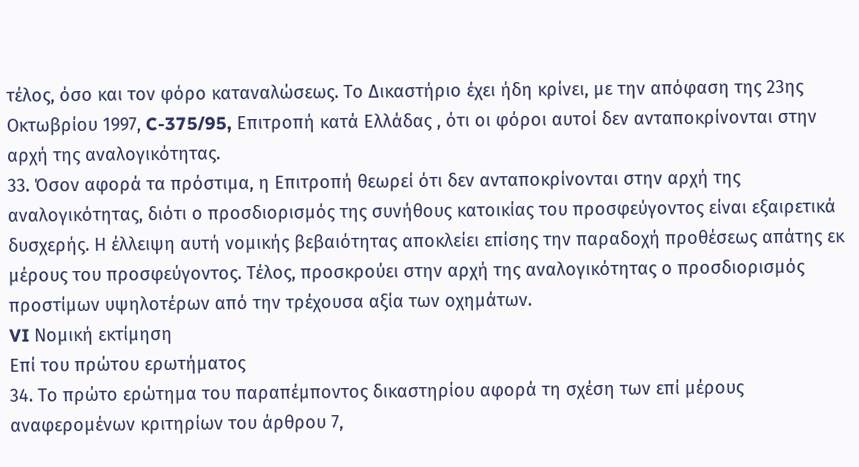τέλος, όσο και τον φόρο καταναλώσεως. Το Δικαστήριο έχει ήδη κρίνει, με την απόφαση της 23ης Οκτωβρίου 1997, C-375/95, Επιτροπή κατά Ελλάδας , ότι οι φόροι αυτοί δεν ανταποκρίνονται στην αρχή της αναλογικότητας.
33. Όσον αφορά τα πρόστιμα, η Επιτροπή θεωρεί ότι δεν ανταποκρίνονται στην αρχή της αναλογικότητας, διότι ο προσδιορισμός της συνήθους κατοικίας του προσφεύγοντος είναι εξαιρετικά δυσχερής. Η έλλειψη αυτή νομικής βεβαιότητας αποκλείει επίσης την παραδοχή προθέσεως απάτης εκ μέρους του προσφεύγοντος. Τέλος, προσκρούει στην αρχή της αναλογικότητας ο προσδιορισμός προστίμων υψηλοτέρων από την τρέχουσα αξία των οχημάτων.
VI Νομική εκτίμηση
Επί του πρώτου ερωτήματος
34. Το πρώτο ερώτημα του παραπέμποντος δικαστηρίου αφορά τη σχέση των επί μέρους αναφερομένων κριτηρίων του άρθρου 7,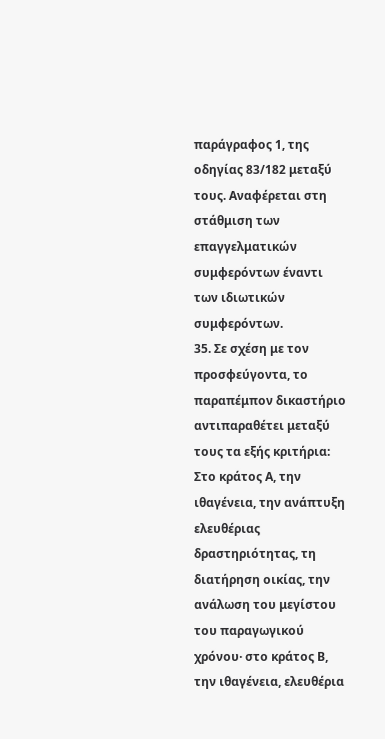παράγραφος 1, της οδηγίας 83/182 μεταξύ τους. Αναφέρεται στη στάθμιση των επαγγελματικών συμφερόντων έναντι των ιδιωτικών συμφερόντων.
35. Σε σχέση με τον προσφεύγοντα, το παραπέμπον δικαστήριο αντιπαραθέτει μεταξύ τους τα εξής κριτήρια: Στο κράτος Α, την ιθαγένεια, την ανάπτυξη ελευθέριας δραστηριότητας, τη διατήρηση οικίας, την ανάλωση του μεγίστου του παραγωγικού χρόνου· στο κράτος Β, την ιθαγένεια, ελευθέρια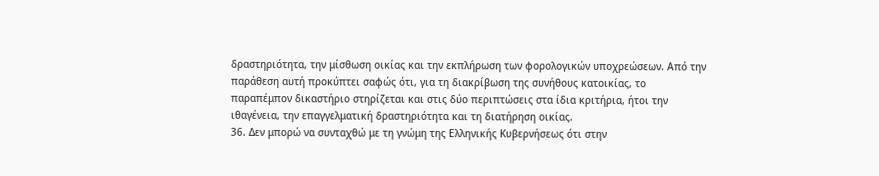δραστηριότητα, την μίσθωση οικίας και την εκπλήρωση των φορολογικών υποχρεώσεων. Από την παράθεση αυτή προκύπτει σαφώς ότι, για τη διακρίβωση της συνήθους κατοικίας, το παραπέμπον δικαστήριο στηρίζεται και στις δύο περιπτώσεις στα ίδια κριτήρια, ήτοι την ιθαγένεια, την επαγγελματική δραστηριότητα και τη διατήρηση οικίας.
36. Δεν μπορώ να συνταχθώ με τη γνώμη της Ελληνικής Κυβερνήσεως ότι στην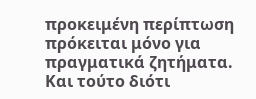προκειμένη περίπτωση πρόκειται μόνο για πραγματικά ζητήματα. Και τούτο διότι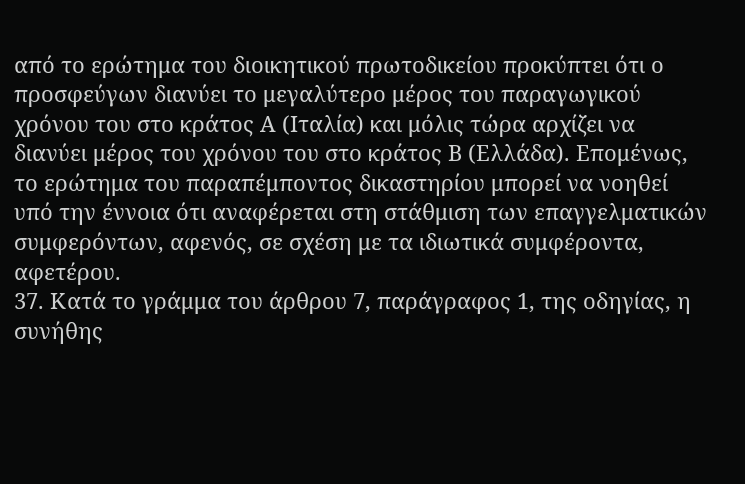από το ερώτημα του διοικητικού πρωτοδικείου προκύπτει ότι ο προσφεύγων διανύει το μεγαλύτερο μέρος του παραγωγικού χρόνου του στο κράτος Α (Ιταλία) και μόλις τώρα αρχίζει να διανύει μέρος του χρόνου του στο κράτος Β (Ελλάδα). Επομένως, το ερώτημα του παραπέμποντος δικαστηρίου μπορεί να νοηθεί υπό την έννοια ότι αναφέρεται στη στάθμιση των επαγγελματικών συμφερόντων, αφενός, σε σχέση με τα ιδιωτικά συμφέροντα, αφετέρου.
37. Κατά το γράμμα του άρθρου 7, παράγραφος 1, της οδηγίας, η συνήθης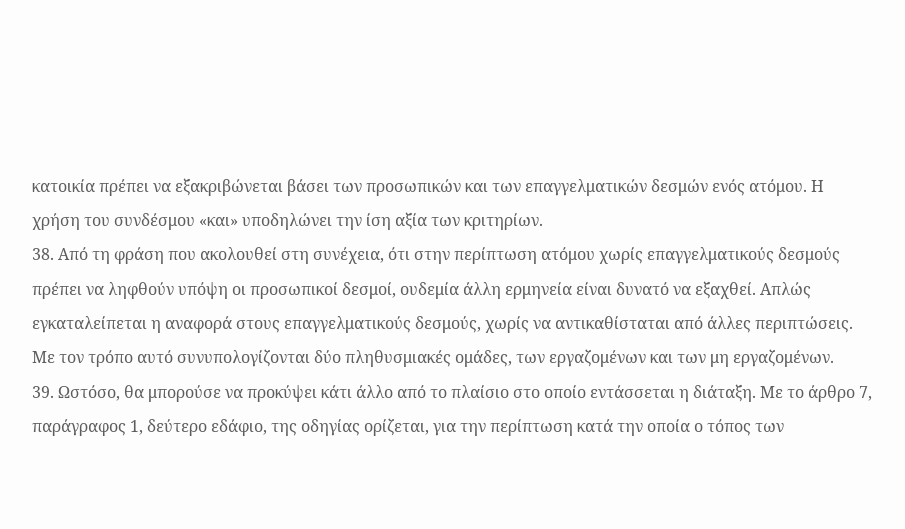κατοικία πρέπει να εξακριβώνεται βάσει των προσωπικών και των επαγγελματικών δεσμών ενός ατόμου. Η χρήση του συνδέσμου «και» υποδηλώνει την ίση αξία των κριτηρίων.
38. Από τη φράση που ακολουθεί στη συνέχεια, ότι στην περίπτωση ατόμου χωρίς επαγγελματικούς δεσμούς πρέπει να ληφθούν υπόψη οι προσωπικοί δεσμοί, ουδεμία άλλη ερμηνεία είναι δυνατό να εξαχθεί. Απλώς εγκαταλείπεται η αναφορά στους επαγγελματικούς δεσμούς, χωρίς να αντικαθίσταται από άλλες περιπτώσεις. Με τον τρόπο αυτό συνυπολογίζονται δύο πληθυσμιακές ομάδες, των εργαζομένων και των μη εργαζομένων.
39. Ωστόσο, θα μπορούσε να προκύψει κάτι άλλο από το πλαίσιο στο οποίο εντάσσεται η διάταξη. Με το άρθρο 7, παράγραφος 1, δεύτερο εδάφιο, της οδηγίας ορίζεται, για την περίπτωση κατά την οποία ο τόπος των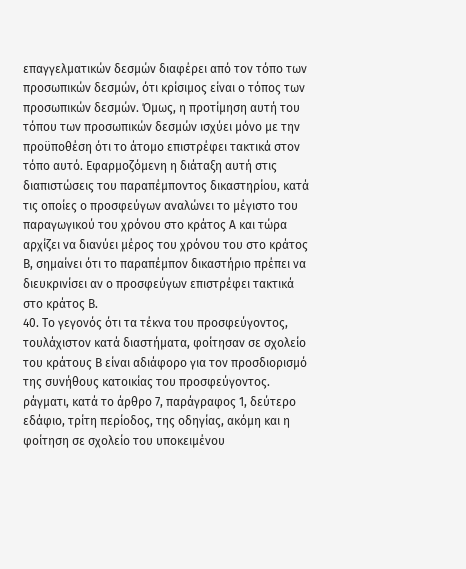επαγγελματικών δεσμών διαφέρει από τον τόπο των προσωπικών δεσμών, ότι κρίσιμος είναι ο τόπος των προσωπικών δεσμών. Όμως, η προτίμηση αυτή του τόπου των προσωπικών δεσμών ισχύει μόνο με την προϋποθέση ότι το άτομο επιστρέφει τακτικά στον τόπο αυτό. Εφαρμοζόμενη η διάταξη αυτή στις διαπιστώσεις του παραπέμποντος δικαστηρίου, κατά τις οποίες ο προσφεύγων αναλώνει το μέγιστο του παραγωγικού του χρόνου στο κράτος Α και τώρα αρχίζει να διανύει μέρος του χρόνου του στο κράτος Β, σημαίνει ότι το παραπέμπον δικαστήριο πρέπει να διευκρινίσει αν ο προσφεύγων επιστρέφει τακτικά στο κράτος Β.
40. Το γεγονός ότι τα τέκνα του προσφεύγοντος, τουλάχιστον κατά διαστήματα, φοίτησαν σε σχολείο του κράτους Β είναι αδιάφορο για τον προσδιορισμό της συνήθους κατοικίας του προσφεύγοντος. ράγματι, κατά το άρθρο 7, παράγραφος 1, δεύτερο εδάφιο, τρίτη περίοδος, της οδηγίας, ακόμη και η φοίτηση σε σχολείο του υποκειμένου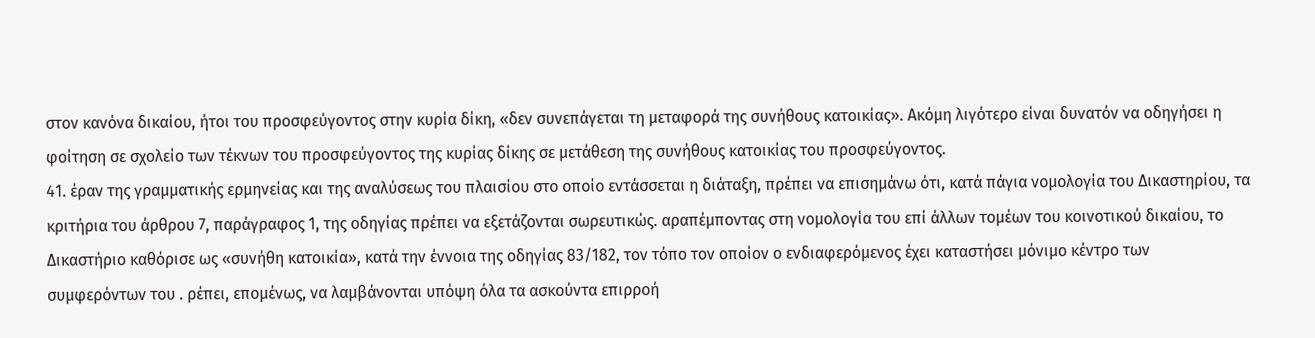στον κανόνα δικαίου, ήτοι του προσφεύγοντος στην κυρία δίκη, «δεν συνεπάγεται τη μεταφορά της συνήθους κατοικίας». Ακόμη λιγότερο είναι δυνατόν να οδηγήσει η φοίτηση σε σχολείο των τέκνων του προσφεύγοντος της κυρίας δίκης σε μετάθεση της συνήθους κατοικίας του προσφεύγοντος.
41. έραν της γραμματικής ερμηνείας και της αναλύσεως του πλαισίου στο οποίο εντάσσεται η διάταξη, πρέπει να επισημάνω ότι, κατά πάγια νομολογία του Δικαστηρίου, τα κριτήρια του άρθρου 7, παράγραφος 1, της οδηγίας πρέπει να εξετάζονται σωρευτικώς. αραπέμποντας στη νομολογία του επί άλλων τομέων του κοινοτικού δικαίου, το Δικαστήριο καθόρισε ως «συνήθη κατοικία», κατά την έννοια της οδηγίας 83/182, τον τόπο τον οποίον ο ενδιαφερόμενος έχει καταστήσει μόνιμο κέντρο των συμφερόντων του . ρέπει, επομένως, να λαμβάνονται υπόψη όλα τα ασκούντα επιρροή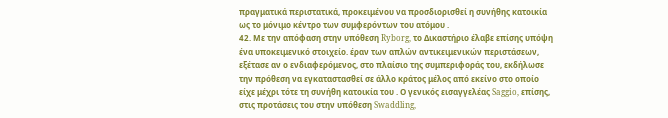πραγματικά περιστατικά, προκειμένου να προσδιορισθεί η συνήθης κατοικία ως το μόνιμο κέντρο των συμφερόντων του ατόμου .
42. Με την απόφαση στην υπόθεση Ryborg, το Δικαστήριο έλαβε επίσης υπόψη ένα υποκειμενικό στοιχείο. έραν των απλών αντικειμενικών περιστάσεων, εξέτασε αν ο ενδιαφερόμενος, στο πλαίσιο της συμπεριφοράς του, εκδήλωσε την πρόθεση να εγκαταστασθεί σε άλλο κράτος μέλος από εκείνο στο οποίο είχε μέχρι τότε τη συνήθη κατοικία του . Ο γενικός εισαγγελέας Saggio, επίσης, στις προτάσεις του στην υπόθεση Swaddling,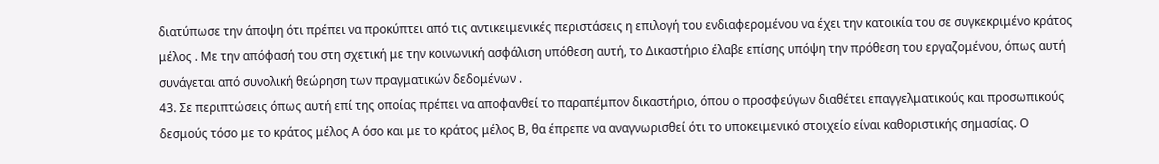διατύπωσε την άποψη ότι πρέπει να προκύπτει από τις αντικειμενικές περιστάσεις η επιλογή του ενδιαφερομένου να έχει την κατοικία του σε συγκεκριμένο κράτος μέλος . Με την απόφασή του στη σχετική με την κοινωνική ασφάλιση υπόθεση αυτή, το Δικαστήριο έλαβε επίσης υπόψη την πρόθεση του εργαζομένου, όπως αυτή συνάγεται από συνολική θεώρηση των πραγματικών δεδομένων .
43. Σε περιπτώσεις όπως αυτή επί της οποίας πρέπει να αποφανθεί το παραπέμπον δικαστήριο, όπου ο προσφεύγων διαθέτει επαγγελματικούς και προσωπικούς δεσμούς τόσο με το κράτος μέλος Α όσο και με το κράτος μέλος Β, θα έπρεπε να αναγνωρισθεί ότι το υποκειμενικό στοιχείο είναι καθοριστικής σημασίας. Ο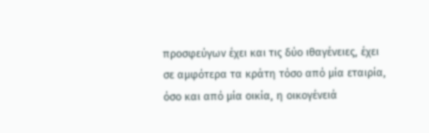προσφεύγων έχει και τις δύο ιθαγένειες, έχει σε αμφότερα τα κράτη τόσο από μία εταιρία, όσο και από μία οικία, η οικογένειά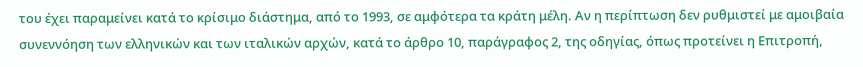του έχει παραμείνει κατά το κρίσιμο διάστημα, από το 1993, σε αμφότερα τα κράτη μέλη. Αν η περίπτωση δεν ρυθμιστεί με αμοιβαία συνεννόηση των ελληνικών και των ιταλικών αρχών, κατά το άρθρο 10, παράγραφος 2, της οδηγίας, όπως προτείνει η Επιτροπή,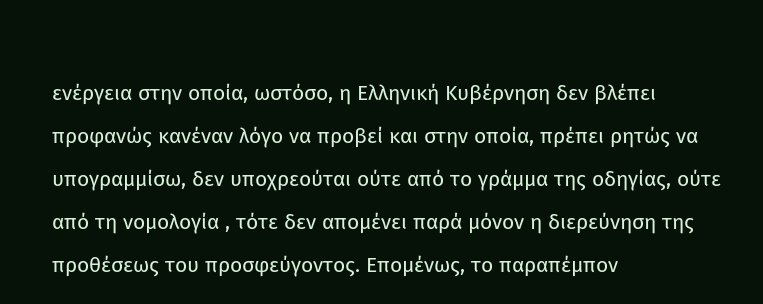ενέργεια στην οποία, ωστόσο, η Ελληνική Κυβέρνηση δεν βλέπει προφανώς κανέναν λόγο να προβεί και στην οποία, πρέπει ρητώς να υπογραμμίσω, δεν υποχρεούται ούτε από το γράμμα της οδηγίας, ούτε από τη νομολογία , τότε δεν απομένει παρά μόνον η διερεύνηση της προθέσεως του προσφεύγοντος. Επομένως, το παραπέμπον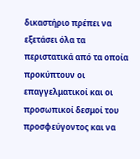δικαστήριο πρέπει να εξετάσει όλα τα περιστατικά από τα οποία προκύπτουν οι επαγγελματικοί και οι προσωπικοί δεσμοί του προσφεύγοντος και να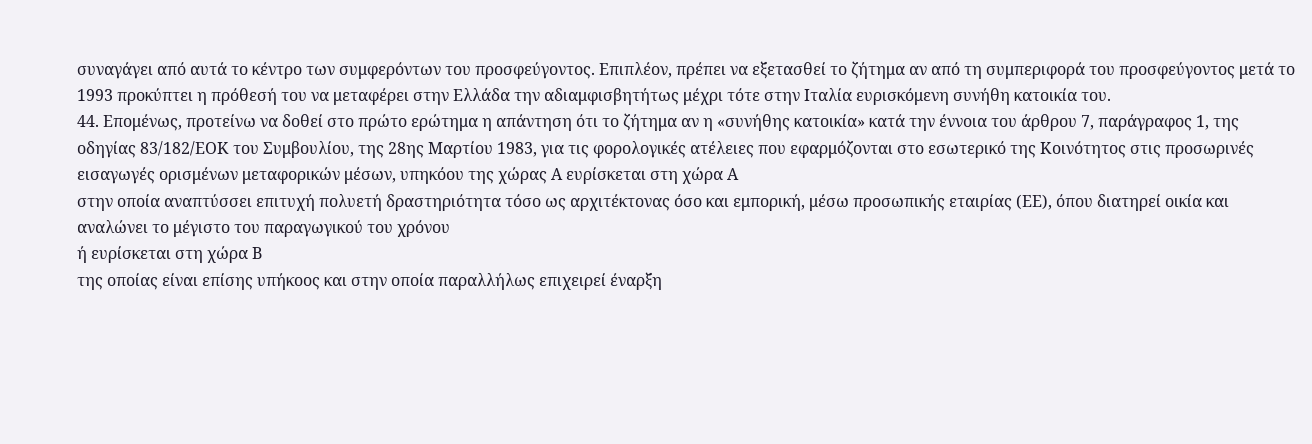συναγάγει από αυτά το κέντρο των συμφερόντων του προσφεύγοντος. Επιπλέον, πρέπει να εξετασθεί το ζήτημα αν από τη συμπεριφορά του προσφεύγοντος μετά το 1993 προκύπτει η πρόθεσή του να μεταφέρει στην Ελλάδα την αδιαμφισβητήτως μέχρι τότε στην Ιταλία ευρισκόμενη συνήθη κατοικία του.
44. Επομένως, προτείνω να δοθεί στο πρώτο ερώτημα η απάντηση ότι το ζήτημα αν η «συνήθης κατοικία» κατά την έννοια του άρθρου 7, παράγραφος 1, της οδηγίας 83/182/ΕΟΚ του Συμβουλίου, της 28ης Μαρτίου 1983, για τις φορολογικές ατέλειες που εφαρμόζονται στο εσωτερικό της Κοινότητος στις προσωρινές εισαγωγές ορισμένων μεταφορικών μέσων, υπηκόου της χώρας Α ευρίσκεται στη χώρα Α
στην οποία αναπτύσσει επιτυχή πολυετή δραστηριότητα τόσο ως αρχιτέκτονας όσο και εμπορική, μέσω προσωπικής εταιρίας (ΕΕ), όπου διατηρεί οικία και αναλώνει το μέγιστο του παραγωγικού του χρόνου
ή ευρίσκεται στη χώρα Β
της οποίας είναι επίσης υπήκοος και στην οποία παραλλήλως επιχειρεί έναρξη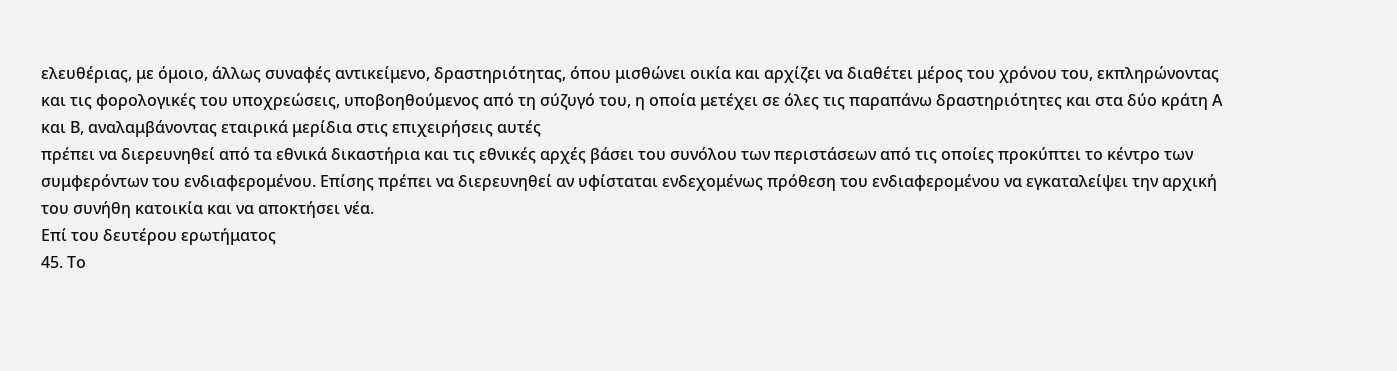ελευθέριας, με όμοιο, άλλως συναφές αντικείμενο, δραστηριότητας, όπου μισθώνει οικία και αρχίζει να διαθέτει μέρος του χρόνου του, εκπληρώνοντας και τις φορολογικές του υποχρεώσεις, υποβοηθούμενος από τη σύζυγό του, η οποία μετέχει σε όλες τις παραπάνω δραστηριότητες και στα δύο κράτη Α και Β, αναλαμβάνοντας εταιρικά μερίδια στις επιχειρήσεις αυτές
πρέπει να διερευνηθεί από τα εθνικά δικαστήρια και τις εθνικές αρχές βάσει του συνόλου των περιστάσεων από τις οποίες προκύπτει το κέντρο των συμφερόντων του ενδιαφερομένου. Επίσης πρέπει να διερευνηθεί αν υφίσταται ενδεχομένως πρόθεση του ενδιαφερομένου να εγκαταλείψει την αρχική του συνήθη κατοικία και να αποκτήσει νέα.
Επί του δευτέρου ερωτήματος
45. Το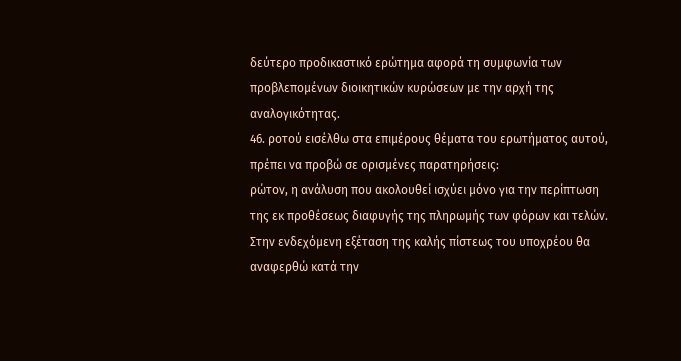δεύτερο προδικαστικό ερώτημα αφορά τη συμφωνία των προβλεπομένων διοικητικών κυρώσεων με την αρχή της αναλογικότητας.
46. ροτού εισέλθω στα επιμέρους θέματα του ερωτήματος αυτού, πρέπει να προβώ σε ορισμένες παρατηρήσεις:
ρώτον, η ανάλυση που ακολουθεί ισχύει μόνο για την περίπτωση της εκ προθέσεως διαφυγής της πληρωμής των φόρων και τελών. Στην ενδεχόμενη εξέταση της καλής πίστεως του υποχρέου θα αναφερθώ κατά την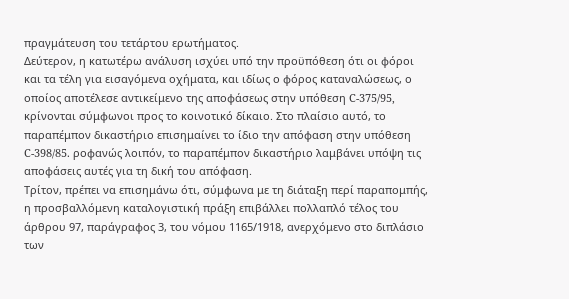πραγμάτευση του τετάρτου ερωτήματος.
Δεύτερον, η κατωτέρω ανάλυση ισχύει υπό την προϋπόθεση ότι οι φόροι και τα τέλη για εισαγόμενα οχήματα, και ιδίως ο φόρος καταναλώσεως, ο οποίος αποτέλεσε αντικείμενο της αποφάσεως στην υπόθεση C-375/95, κρίνονται σύμφωνοι προς το κοινοτικό δίκαιο. Στο πλαίσιο αυτό, το παραπέμπον δικαστήριο επισημαίνει το ίδιο την απόφαση στην υπόθεση C-398/85. ροφανώς λοιπόν, το παραπέμπον δικαστήριο λαμβάνει υπόψη τις αποφάσεις αυτές για τη δική του απόφαση.
Τρίτον, πρέπει να επισημάνω ότι, σύμφωνα με τη διάταξη περί παραπομπής, η προσβαλλόμενη καταλογιστική πράξη επιβάλλει πολλαπλό τέλος του άρθρου 97, παράγραφος 3, του νόμου 1165/1918, ανερχόμενο στο διπλάσιο των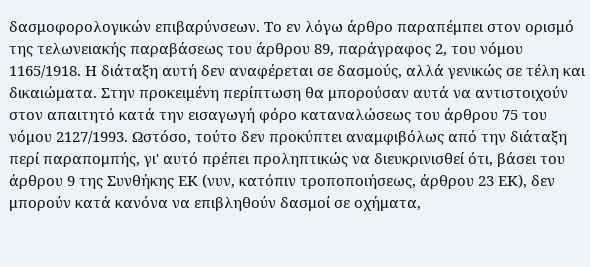δασμοφορολογικών επιβαρύνσεων. Το εν λόγω άρθρο παραπέμπει στον ορισμό της τελωνειακής παραβάσεως του άρθρου 89, παράγραφος 2, του νόμου 1165/1918. Η διάταξη αυτή δεν αναφέρεται σε δασμούς, αλλά γενικώς σε τέλη και δικαιώματα. Στην προκειμένη περίπτωση θα μπορούσαν αυτά να αντιστοιχούν στον απαιτητό κατά την εισαγωγή φόρο καταναλώσεως του άρθρου 75 του νόμου 2127/1993. Ωστόσο, τούτο δεν προκύπτει αναμφιβόλως από την διάταξη περί παραπομπής, γι' αυτό πρέπει προληπτικώς να διευκρινισθεί ότι, βάσει του άρθρου 9 της Συνθήκης ΕΚ (νυν, κατόπιν τροποποιήσεως, άρθρου 23 ΕΚ), δεν μπορούν κατά κανόνα να επιβληθούν δασμοί σε οχήματα,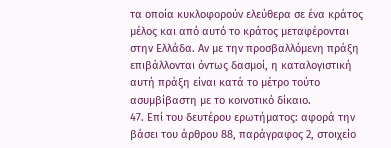τα οποία κυκλοφορούν ελεύθερα σε ένα κράτος μέλος και από αυτό το κράτος μεταφέρονται στην Ελλάδα. Αν με την προσβαλλόμενη πράξη επιβάλλονται όντως δασμοί, η καταλογιστική αυτή πράξη είναι κατά το μέτρο τούτο ασυμβίβαστη με το κοινοτικό δίκαιο.
47. Επί του δευτέρου ερωτήματος: αφορά την βάσει του άρθρου 88, παράγραφος 2, στοιχείο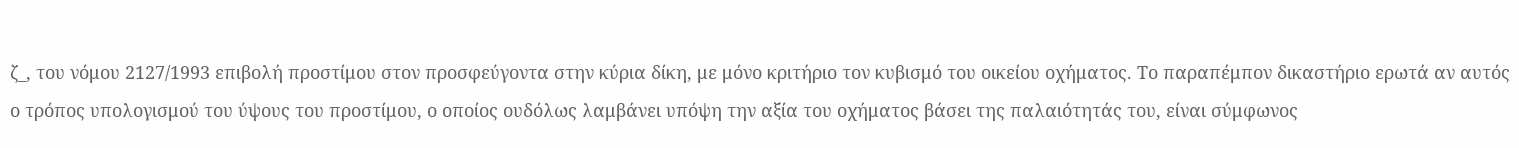ζ_, του νόμου 2127/1993 επιβολή προστίμου στον προσφεύγοντα στην κύρια δίκη, με μόνο κριτήριο τον κυβισμό του οικείου οχήματος. Το παραπέμπον δικαστήριο ερωτά αν αυτός ο τρόπος υπολογισμού του ύψους του προστίμου, ο οποίος ουδόλως λαμβάνει υπόψη την αξία του οχήματος βάσει της παλαιότητάς του, είναι σύμφωνος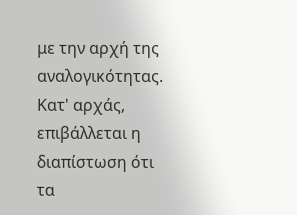με την αρχή της αναλογικότητας. Κατ' αρχάς, επιβάλλεται η διαπίστωση ότι τα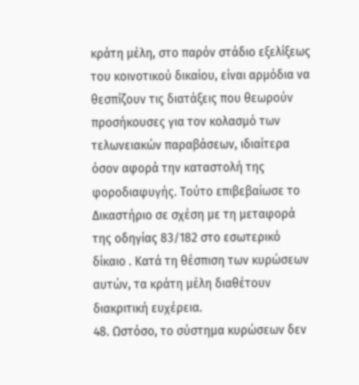κράτη μέλη, στο παρόν στάδιο εξελίξεως του κοινοτικού δικαίου, είναι αρμόδια να θεσπίζουν τις διατάξεις που θεωρούν προσήκουσες για τον κολασμό των τελωνειακών παραβάσεων, ιδιαίτερα όσον αφορά την καταστολή της φοροδιαφυγής. Τούτο επιβεβαίωσε το Δικαστήριο σε σχέση με τη μεταφορά της οδηγίας 83/182 στο εσωτερικό δίκαιο . Κατά τη θέσπιση των κυρώσεων αυτών, τα κράτη μέλη διαθέτουν διακριτική ευχέρεια.
48. Ωστόσο, το σύστημα κυρώσεων δεν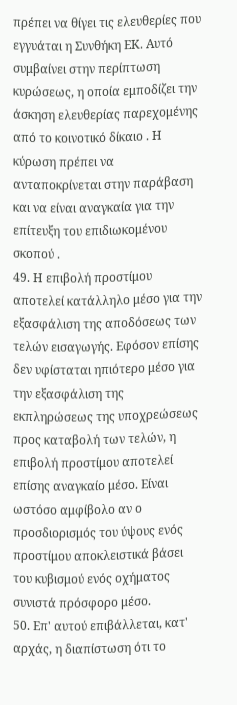πρέπει να θίγει τις ελευθερίες που εγγυάται η Συνθήκη ΕΚ. Αυτό συμβαίνει στην περίπτωση κυρώσεως, η οποία εμποδίζει την άσκηση ελευθερίας παρεχομένης από το κοινοτικό δίκαιο . Η κύρωση πρέπει να ανταποκρίνεται στην παράβαση και να είναι αναγκαία για την επίτευξη του επιδιωκομένου σκοπού .
49. Η επιβολή προστίμου αποτελεί κατάλληλο μέσο για την εξασφάλιση της αποδόσεως των τελών εισαγωγής. Εφόσον επίσης δεν υφίσταται ηπιότερο μέσο για την εξασφάλιση της εκπληρώσεως της υποχρεώσεως προς καταβολή των τελών, η επιβολή προστίμου αποτελεί επίσης αναγκαίο μέσο. Είναι ωστόσο αμφίβολο αν ο προσδιορισμός του ύψους ενός προστίμου αποκλειστικά βάσει του κυβισμού ενός οχήματος συνιστά πρόσφορο μέσο.
50. Επ' αυτού επιβάλλεται, κατ' αρχάς, η διαπίστωση ότι το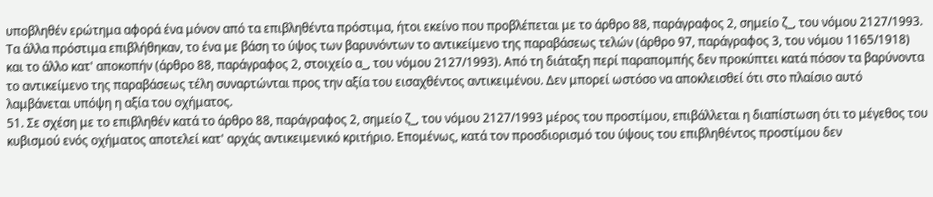υποβληθέν ερώτημα αφορά ένα μόνον από τα επιβληθέντα πρόστιμα, ήτοι εκείνο που προβλέπεται με το άρθρο 88, παράγραφος 2, σημείο ζ_, του νόμου 2127/1993. Τα άλλα πρόστιμα επιβλήθηκαν, το ένα με βάση το ύψος των βαρυνόντων το αντικείμενο της παραβάσεως τελών (άρθρο 97, παράγραφος 3, του νόμου 1165/1918) και το άλλο κατ' αποκοπήν (άρθρο 88, παράγραφος 2, στοιχείο α_, του νόμου 2127/1993). Από τη διάταξη περί παραπομπής δεν προκύπτει κατά πόσον τα βαρύνοντα το αντικείμενο της παραβάσεως τέλη συναρτώνται προς την αξία του εισαχθέντος αντικειμένου. Δεν μπορεί ωστόσο να αποκλεισθεί ότι στο πλαίσιο αυτό λαμβάνεται υπόψη η αξία του οχήματος.
51. Σε σχέση με το επιβληθέν κατά το άρθρο 88, παράγραφος 2, σημείο ζ_, του νόμου 2127/1993 μέρος του προστίμου, επιβάλλεται η διαπίστωση ότι το μέγεθος του κυβισμού ενός οχήματος αποτελεί κατ' αρχάς αντικειμενικό κριτήριο. Επομένως, κατά τον προσδιορισμό του ύψους του επιβληθέντος προστίμου δεν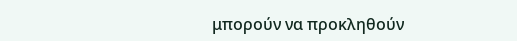μπορούν να προκληθούν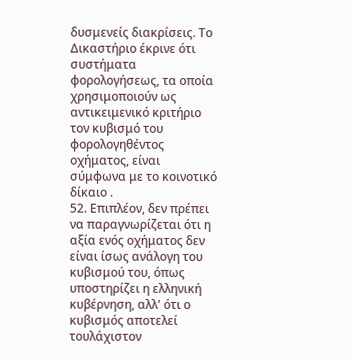δυσμενείς διακρίσεις. Το Δικαστήριο έκρινε ότι συστήματα φορολογήσεως, τα οποία χρησιμοποιούν ως αντικειμενικό κριτήριο τον κυβισμό του φορολογηθέντος οχήματος, είναι σύμφωνα με το κοινοτικό δίκαιο .
52. Επιπλέον, δεν πρέπει να παραγνωρίζεται ότι η αξία ενός οχήματος δεν είναι ίσως ανάλογη του κυβισμού του, όπως υποστηρίζει η ελληνική κυβέρνηση, αλλ' ότι ο κυβισμός αποτελεί τουλάχιστον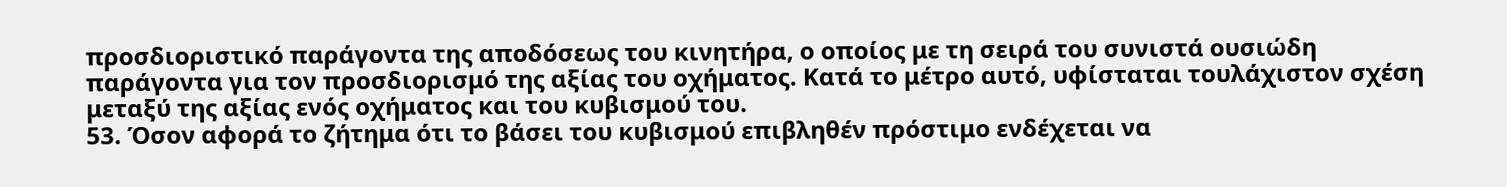προσδιοριστικό παράγοντα της αποδόσεως του κινητήρα, ο οποίος με τη σειρά του συνιστά ουσιώδη παράγοντα για τον προσδιορισμό της αξίας του οχήματος. Κατά το μέτρο αυτό, υφίσταται τουλάχιστον σχέση μεταξύ της αξίας ενός οχήματος και του κυβισμού του.
53. Όσον αφορά το ζήτημα ότι το βάσει του κυβισμού επιβληθέν πρόστιμο ενδέχεται να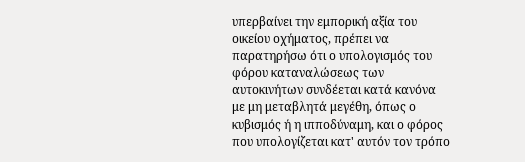υπερβαίνει την εμπορική αξία του οικείου οχήματος, πρέπει να παρατηρήσω ότι ο υπολογισμός του φόρου καταναλώσεως των αυτοκινήτων συνδέεται κατά κανόνα με μη μεταβλητά μεγέθη, όπως ο κυβισμός ή η ιπποδύναμη, και ο φόρος που υπολογίζεται κατ' αυτόν τον τρόπο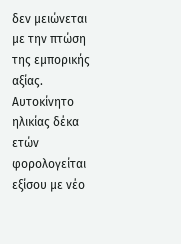δεν μειώνεται με την πτώση της εμπορικής αξίας. Αυτοκίνητο ηλικίας δέκα ετών φορολογείται εξίσου με νέο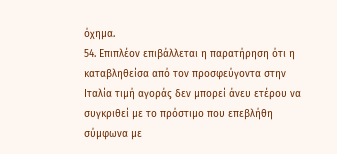όχημα.
54. Επιπλέον επιβάλλεται η παρατήρηση ότι η καταβληθείσα από τον προσφεύγοντα στην Ιταλία τιμή αγοράς δεν μπορεί άνευ ετέρου να συγκριθεί με το πρόστιμο που επεβλήθη σύμφωνα με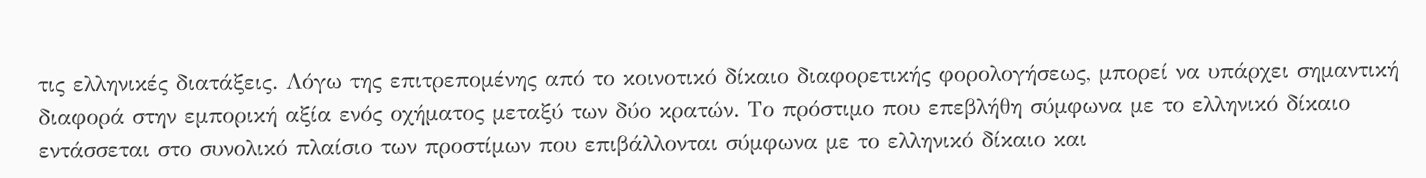τις ελληνικές διατάξεις. Λόγω της επιτρεπομένης από το κοινοτικό δίκαιο διαφορετικής φορολογήσεως, μπορεί να υπάρχει σημαντική διαφορά στην εμπορική αξία ενός οχήματος μεταξύ των δύο κρατών. Το πρόστιμο που επεβλήθη σύμφωνα με το ελληνικό δίκαιο εντάσσεται στο συνολικό πλαίσιο των προστίμων που επιβάλλονται σύμφωνα με το ελληνικό δίκαιο και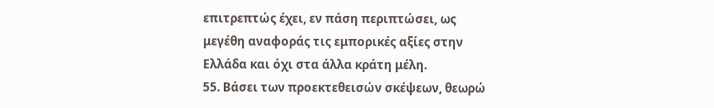επιτρεπτώς έχει, εν πάση περιπτώσει, ως μεγέθη αναφοράς τις εμπορικές αξίες στην Ελλάδα και όχι στα άλλα κράτη μέλη.
55. Βάσει των προεκτεθεισών σκέψεων, θεωρώ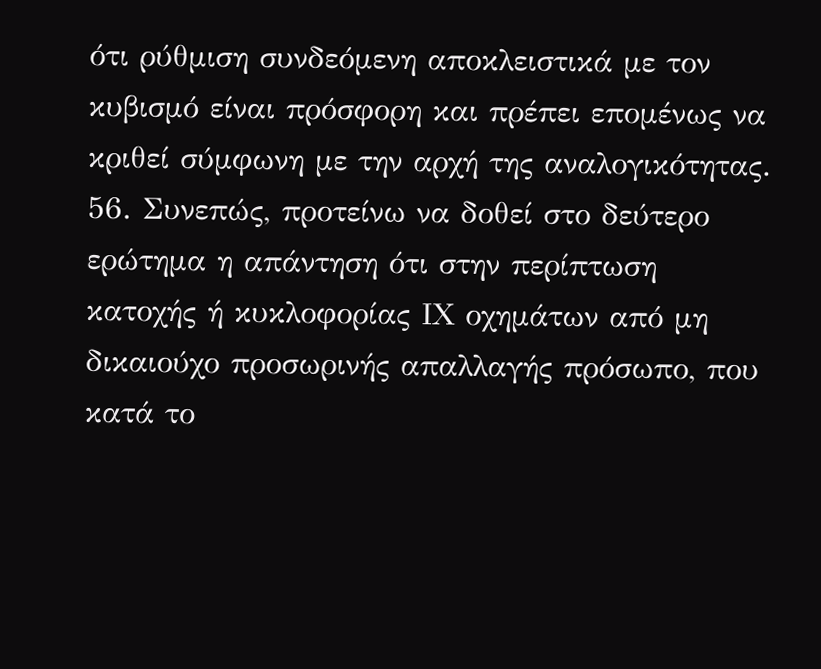ότι ρύθμιση συνδεόμενη αποκλειστικά με τον κυβισμό είναι πρόσφορη και πρέπει επομένως να κριθεί σύμφωνη με την αρχή της αναλογικότητας.
56. Συνεπώς, προτείνω να δοθεί στο δεύτερο ερώτημα η απάντηση ότι στην περίπτωση κατοχής ή κυκλοφορίας ΙΧ οχημάτων από μη δικαιούχο προσωρινής απαλλαγής πρόσωπο, που κατά το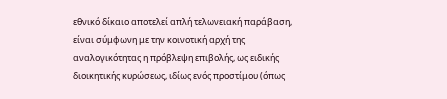εθνικό δίκαιο αποτελεί απλή τελωνειακή παράβαση, είναι σύμφωνη με την κοινοτική αρχή της αναλογικότητας η πρόβλεψη επιβολής, ως ειδικής διοικητικής κυρώσεως, ιδίως ενός προστίμου (όπως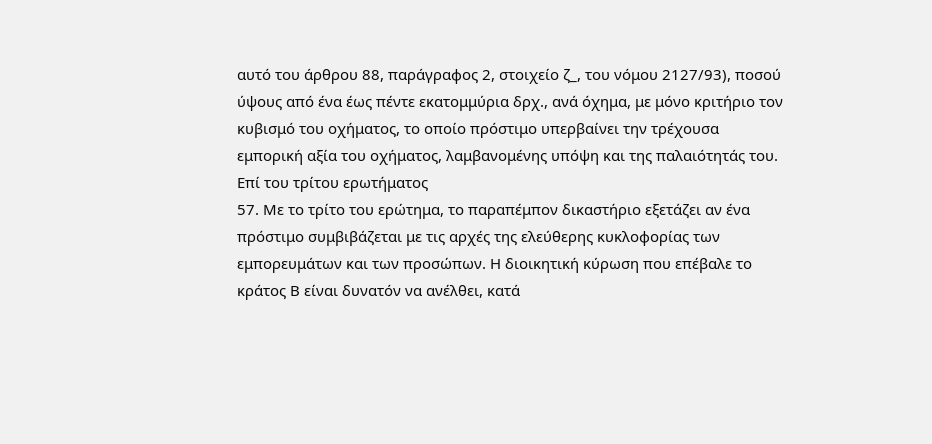αυτό του άρθρου 88, παράγραφος 2, στοιχείο ζ_, του νόμου 2127/93), ποσού ύψους από ένα έως πέντε εκατομμύρια δρχ., ανά όχημα, με μόνο κριτήριο τον κυβισμό του οχήματος, το οποίο πρόστιμο υπερβαίνει την τρέχουσα εμπορική αξία του οχήματος, λαμβανομένης υπόψη και της παλαιότητάς του.
Επί του τρίτου ερωτήματος
57. Με το τρίτο του ερώτημα, το παραπέμπον δικαστήριο εξετάζει αν ένα πρόστιμο συμβιβάζεται με τις αρχές της ελεύθερης κυκλοφορίας των εμπορευμάτων και των προσώπων. Η διοικητική κύρωση που επέβαλε το κράτος Β είναι δυνατόν να ανέλθει, κατά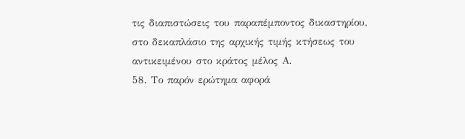τις διαπιστώσεις του παραπέμποντος δικαστηρίου, στο δεκαπλάσιο της αρχικής τιμής κτήσεως του αντικειμένου στο κράτος μέλος Α.
58. Το παρόν ερώτημα αφορά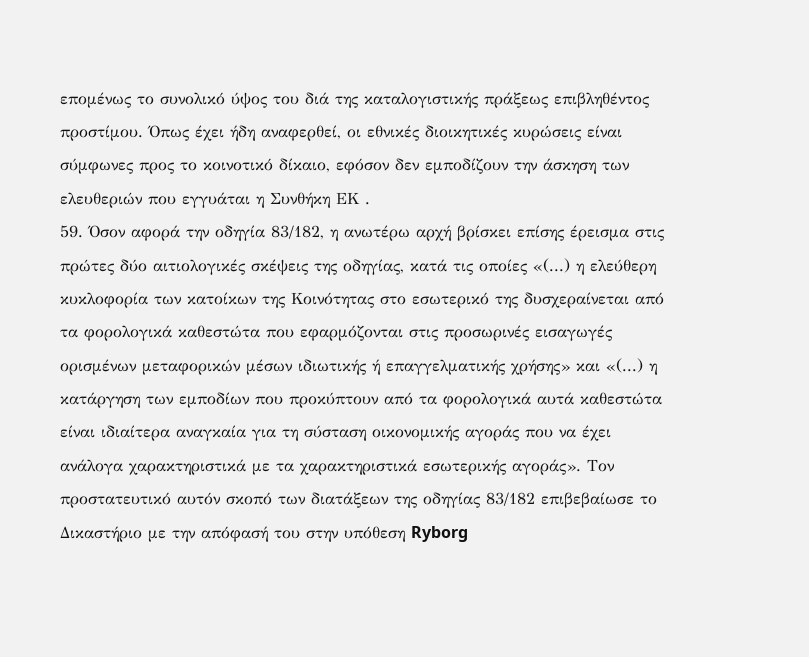επομένως το συνολικό ύψος του διά της καταλογιστικής πράξεως επιβληθέντος προστίμου. Όπως έχει ήδη αναφερθεί, οι εθνικές διοικητικές κυρώσεις είναι σύμφωνες προς το κοινοτικό δίκαιο, εφόσον δεν εμποδίζουν την άσκηση των ελευθεριών που εγγυάται η Συνθήκη ΕΚ .
59. Όσον αφορά την οδηγία 83/182, η ανωτέρω αρχή βρίσκει επίσης έρεισμα στις πρώτες δύο αιτιολογικές σκέψεις της οδηγίας, κατά τις οποίες «(...) η ελεύθερη κυκλοφορία των κατοίκων της Κοινότητας στο εσωτερικό της δυσχεραίνεται από τα φορολογικά καθεστώτα που εφαρμόζονται στις προσωρινές εισαγωγές ορισμένων μεταφορικών μέσων ιδιωτικής ή επαγγελματικής χρήσης» και «(...) η κατάργηση των εμποδίων που προκύπτουν από τα φορολογικά αυτά καθεστώτα είναι ιδιαίτερα αναγκαία για τη σύσταση οικονομικής αγοράς που να έχει ανάλογα χαρακτηριστικά με τα χαρακτηριστικά εσωτερικής αγοράς». Τον προστατευτικό αυτόν σκοπό των διατάξεων της οδηγίας 83/182 επιβεβαίωσε το Δικαστήριο με την απόφασή του στην υπόθεση Ryborg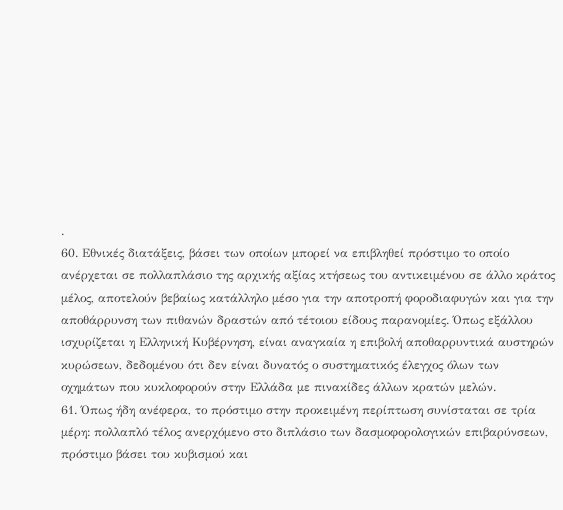.
60. Εθνικές διατάξεις, βάσει των οποίων μπορεί να επιβληθεί πρόστιμο το οποίο ανέρχεται σε πολλαπλάσιο της αρχικής αξίας κτήσεως του αντικειμένου σε άλλο κράτος μέλος, αποτελούν βεβαίως κατάλληλο μέσο για την αποτροπή φοροδιαφυγών και για την αποθάρρυνση των πιθανών δραστών από τέτοιου είδους παρανομίες. Όπως εξάλλου ισχυρίζεται η Ελληνική Κυβέρνηση, είναι αναγκαία η επιβολή αποθαρρυντικά αυστηρών κυρώσεων, δεδομένου ότι δεν είναι δυνατός ο συστηματικός έλεγχος όλων των οχημάτων που κυκλοφορούν στην Ελλάδα με πινακίδες άλλων κρατών μελών.
61. Όπως ήδη ανέφερα, το πρόστιμο στην προκειμένη περίπτωση συνίσταται σε τρία μέρη: πολλαπλό τέλος ανερχόμενο στο διπλάσιο των δασμοφορολογικών επιβαρύνσεων, πρόστιμο βάσει του κυβισμού και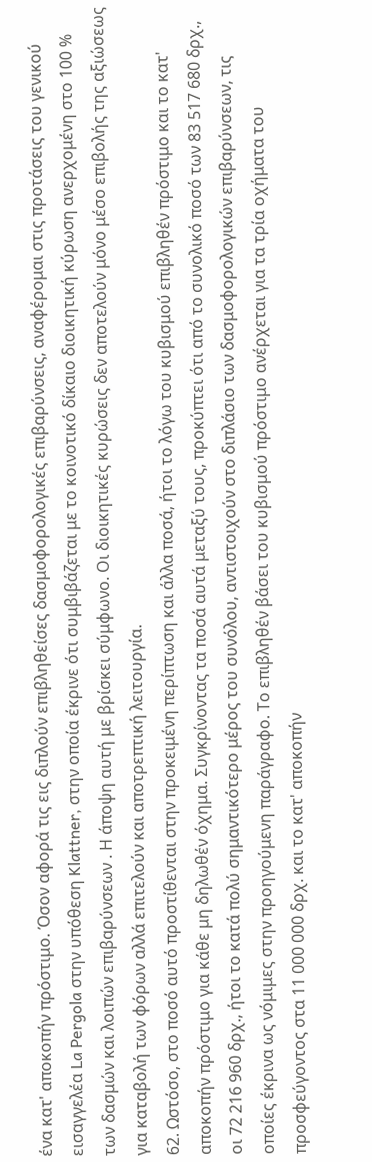ένα κατ' αποκοπήν πρόστιμο. Όσον αφορά τις εις διπλούν επιβληθείσες δασμοφορολογικές επιβαρύνσεις, αναφέρομαι στις προτάσεις του γενικού εισαγγελέα La Pergola στην υπόθεση Klattner, στην οποία έκρινε ότι συμβιβάζεται με το κοινοτικό δίκαιο διοικητική κύρωση ανερχομένη στο 100 % των δασμών και λοιπών επιβαρύνσεων . Η άποψη αυτή με βρίσκει σύμφωνο. Οι διοικητικές κυρώσεις δεν αποτελούν μόνο μέσο επιβολής της αξιώσεως για καταβολή των φόρων αλλά επιτελούν και αποτρεπτική λειτουργία.
62. Ωστόσο, στο ποσό αυτό προστίθενται στην προκειμένη περίπτωση και άλλα ποσά, ήτοι το λόγω του κυβισμού επιβληθέν πρόστιμο και το κατ' αποκοπήν πρόστιμο για κάθε μη δηλωθέν όχημα. Συγκρίνοντας τα ποσά αυτά μεταξύ τους, προκύπτει ότι από το συνολικό ποσό των 83 517 680 δρχ., οι 72 216 960 δρχ., ήτοι το κατά πολύ σημαντικότερο μέρος του συνόλου, αντιστοιχούν στο διπλάσιο των δασμοφορολογικών επιβαρύνσεων, τις οποίες έκρινα ως νόμιμες στην προηγούμενη παράγραφο. Το επιβληθέν βάσει του κυβισμού πρόστιμο ανέρχεται για τα τρία οχήματα του προσφεύγοντος στα 11 000 000 δρχ. και το κατ' αποκοπήν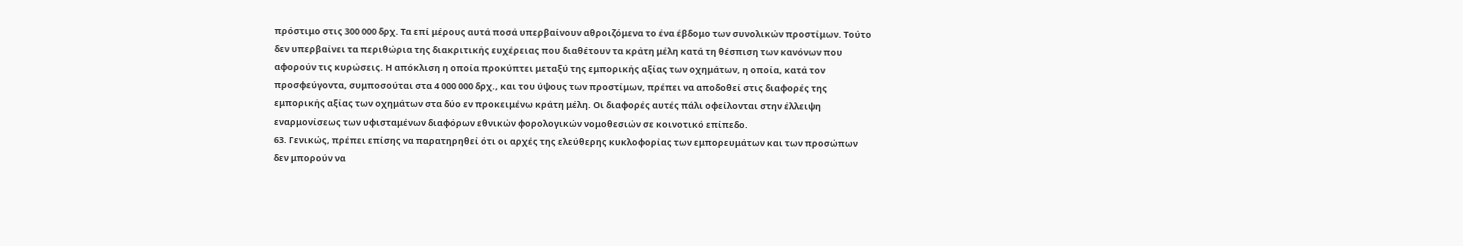πρόστιμο στις 300 000 δρχ. Τα επί μέρους αυτά ποσά υπερβαίνουν αθροιζόμενα το ένα έβδομο των συνολικών προστίμων. Τούτο δεν υπερβαίνει τα περιθώρια της διακριτικής ευχέρειας που διαθέτουν τα κράτη μέλη κατά τη θέσπιση των κανόνων που αφορούν τις κυρώσεις. Η απόκλιση η οποία προκύπτει μεταξύ της εμπορικής αξίας των οχημάτων, η οποία, κατά τον προσφεύγοντα, συμποσούται στα 4 000 000 δρχ., και του ύψους των προστίμων, πρέπει να αποδοθεί στις διαφορές της εμπορικής αξίας των οχημάτων στα δύο εν προκειμένω κράτη μέλη. Οι διαφορές αυτές πάλι οφείλονται στην έλλειψη εναρμονίσεως των υφισταμένων διαφόρων εθνικών φορολογικών νομοθεσιών σε κοινοτικό επίπεδο.
63. Γενικώς, πρέπει επίσης να παρατηρηθεί ότι οι αρχές της ελεύθερης κυκλοφορίας των εμπορευμάτων και των προσώπων δεν μπορούν να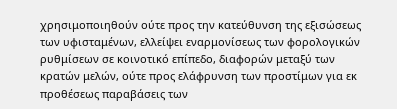χρησιμοποιηθούν ούτε προς την κατεύθυνση της εξισώσεως των υφισταμένων, ελλείψει εναρμονίσεως των φορολογικών ρυθμίσεων σε κοινοτικό επίπεδο, διαφορών μεταξύ των κρατών μελών, ούτε προς ελάφρυνση των προστίμων για εκ προθέσεως παραβάσεις των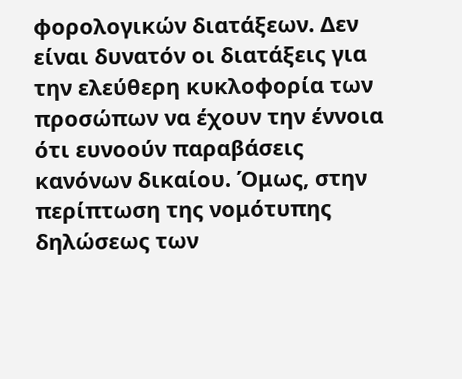φορολογικών διατάξεων. Δεν είναι δυνατόν οι διατάξεις για την ελεύθερη κυκλοφορία των προσώπων να έχουν την έννοια ότι ευνοούν παραβάσεις κανόνων δικαίου. Όμως, στην περίπτωση της νομότυπης δηλώσεως των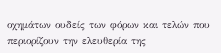οχημάτων ουδείς των φόρων και τελών που περιορίζουν την ελευθερία της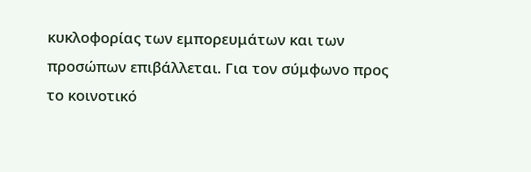κυκλοφορίας των εμπορευμάτων και των προσώπων επιβάλλεται. Για τον σύμφωνο προς το κοινοτικό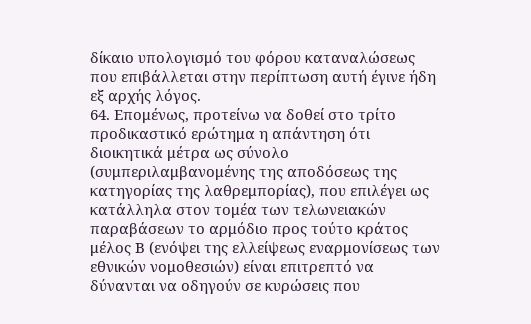δίκαιο υπολογισμό του φόρου καταναλώσεως που επιβάλλεται στην περίπτωση αυτή έγινε ήδη εξ αρχής λόγος.
64. Επομένως, προτείνω να δοθεί στο τρίτο προδικαστικό ερώτημα η απάντηση ότι διοικητικά μέτρα ως σύνολο (συμπεριλαμβανομένης της αποδόσεως της κατηγορίας της λαθρεμπορίας), που επιλέγει ως κατάλληλα στον τομέα των τελωνειακών παραβάσεων το αρμόδιο προς τούτο κράτος μέλος Β (ενόψει της ελλείψεως εναρμονίσεως των εθνικών νομοθεσιών) είναι επιτρεπτό να δύνανται να οδηγούν σε κυρώσεις που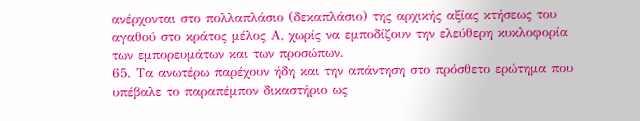ανέρχονται στο πολλαπλάσιο (δεκαπλάσιο) της αρχικής αξίας κτήσεως του αγαθού στο κράτος μέλος Α, χωρίς να εμποδίζουν την ελεύθερη κυκλοφορία των εμπορευμάτων και των προσώπων.
65. Τα ανωτέρω παρέχουν ήδη και την απάντηση στο πρόσθετο ερώτημα που υπέβαλε το παραπέμπον δικαστήριο ως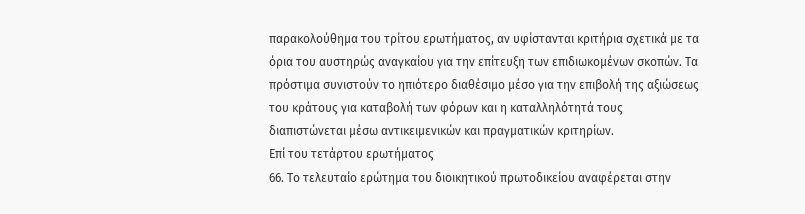παρακολούθημα του τρίτου ερωτήματος, αν υφίστανται κριτήρια σχετικά με τα όρια του αυστηρώς αναγκαίου για την επίτευξη των επιδιωκομένων σκοπών. Τα πρόστιμα συνιστούν το ηπιότερο διαθέσιμο μέσο για την επιβολή της αξιώσεως του κράτους για καταβολή των φόρων και η καταλληλότητά τους διαπιστώνεται μέσω αντικειμενικών και πραγματικών κριτηρίων.
Επί του τετάρτου ερωτήματος
66. Το τελευταίο ερώτημα του διοικητικού πρωτοδικείου αναφέρεται στην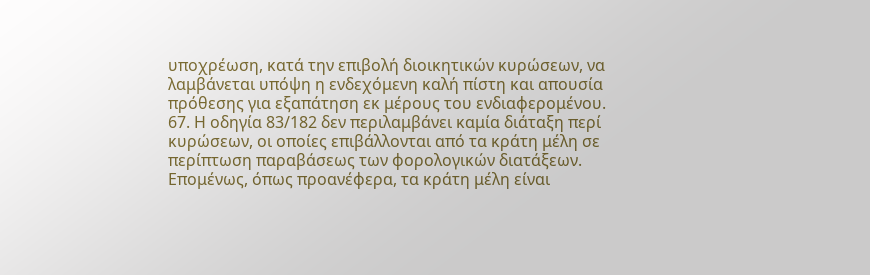υποχρέωση, κατά την επιβολή διοικητικών κυρώσεων, να λαμβάνεται υπόψη η ενδεχόμενη καλή πίστη και απουσία πρόθεσης για εξαπάτηση εκ μέρους του ενδιαφερομένου.
67. Η οδηγία 83/182 δεν περιλαμβάνει καμία διάταξη περί κυρώσεων, οι οποίες επιβάλλονται από τα κράτη μέλη σε περίπτωση παραβάσεως των φορολογικών διατάξεων. Επομένως, όπως προανέφερα, τα κράτη μέλη είναι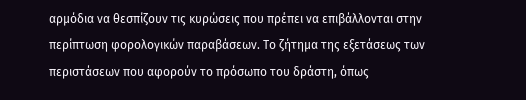αρμόδια να θεσπίζουν τις κυρώσεις που πρέπει να επιβάλλονται στην περίπτωση φορολογικών παραβάσεων. Το ζήτημα της εξετάσεως των περιστάσεων που αφορούν το πρόσωπο του δράστη, όπως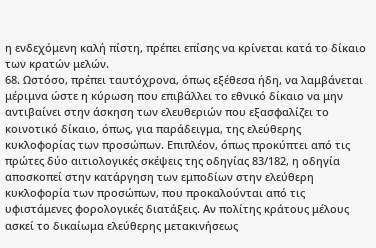η ενδεχόμενη καλή πίστη, πρέπει επίσης να κρίνεται κατά το δίκαιο των κρατών μελών.
68. Ωστόσο, πρέπει ταυτόχρονα, όπως εξέθεσα ήδη, να λαμβάνεται μέριμνα ώστε η κύρωση που επιβάλλει το εθνικό δίκαιο να μην αντιβαίνει στην άσκηση των ελευθεριών που εξασφαλίζει το κοινοτικό δίκαιο, όπως, για παράδειγμα, της ελεύθερης κυκλοφορίας των προσώπων. Επιπλέον, όπως προκύπτει από τις πρώτες δύο αιτιολογικές σκέψεις της οδηγίας 83/182, η οδηγία αποσκοπεί στην κατάργηση των εμποδίων στην ελεύθερη κυκλοφορία των προσώπων, που προκαλούνται από τις υφιστάμενες φορολογικές διατάξεις. Αν πολίτης κράτους μέλους ασκεί το δικαίωμα ελεύθερης μετακινήσεως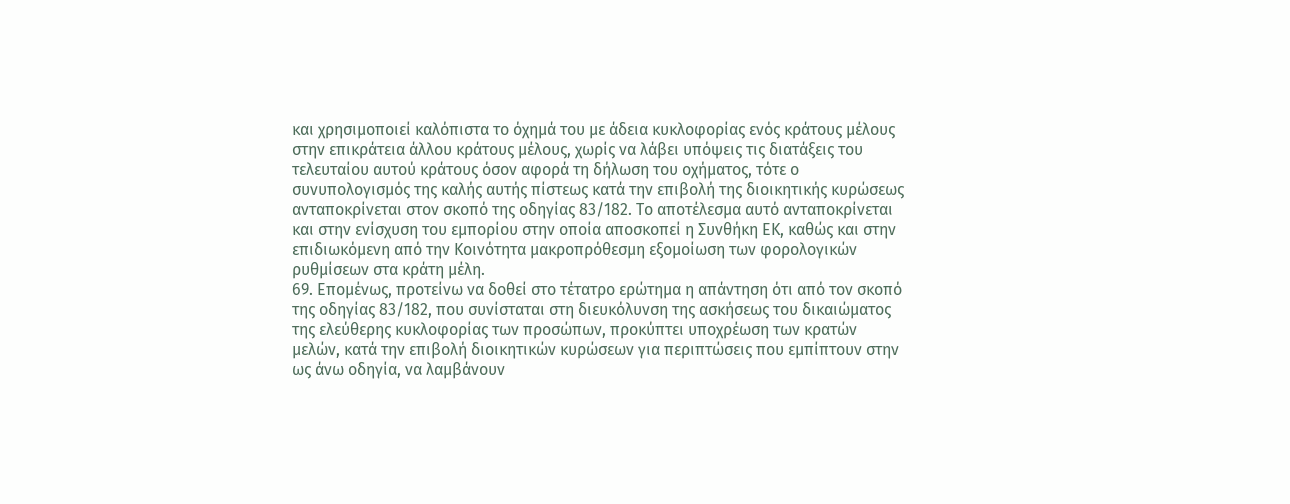και χρησιμοποιεί καλόπιστα το όχημά του με άδεια κυκλοφορίας ενός κράτους μέλους στην επικράτεια άλλου κράτους μέλους, χωρίς να λάβει υπόψεις τις διατάξεις του τελευταίου αυτού κράτους όσον αφορά τη δήλωση του οχήματος, τότε ο συνυπολογισμός της καλής αυτής πίστεως κατά την επιβολή της διοικητικής κυρώσεως ανταποκρίνεται στον σκοπό της οδηγίας 83/182. Το αποτέλεσμα αυτό ανταποκρίνεται και στην ενίσχυση του εμπορίου στην οποία αποσκοπεί η Συνθήκη ΕΚ, καθώς και στην επιδιωκόμενη από την Κοινότητα μακροπρόθεσμη εξομοίωση των φορολογικών ρυθμίσεων στα κράτη μέλη.
69. Επομένως, προτείνω να δοθεί στο τέτατρο ερώτημα η απάντηση ότι από τον σκοπό της οδηγίας 83/182, που συνίσταται στη διευκόλυνση της ασκήσεως του δικαιώματος της ελεύθερης κυκλοφορίας των προσώπων, προκύπτει υποχρέωση των κρατών μελών, κατά την επιβολή διοικητικών κυρώσεων για περιπτώσεις που εμπίπτουν στην ως άνω οδηγία, να λαμβάνουν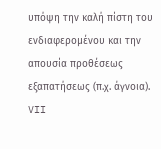υπόψη την καλή πίστη του ενδιαφερομένου και την απουσία προθέσεως εξαπατήσεως (π.χ. άγνοια).
VII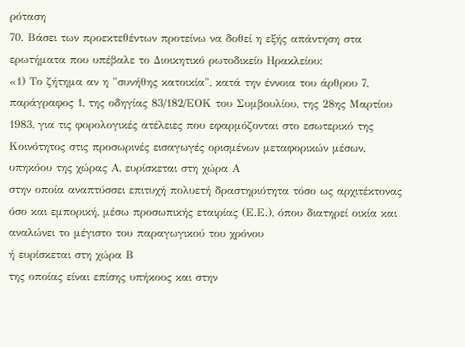ρόταση
70. Βάσει των προεκτεθέντων προτείνω να δοθεί η εξής απάντηση στα ερωτήματα που υπέβαλε το Διοικητικό ρωτοδικείο Ηρακλείου:
«1) Το ζήτημα αν η "συνήθης κατοικία", κατά την έννοια του άρθρου 7, παράγραφος 1, της οδηγίας 83/182/ΕΟΚ του Συμβουλίου, της 28ης Μαρτίου 1983, για τις φορολογικές ατέλειες που εφαρμόζονται στο εσωτερικό της Κοινότητος στις προσωρινές εισαγωγές ορισμένων μεταφορικών μέσων, υπηκόου της χώρας Α, ευρίσκεται στη χώρα Α
στην οποία αναπτύσσει επιτυχή πολυετή δραστηριότητα τόσο ως αρχιτέκτονας όσο και εμπορική, μέσω προσωπικής εταιρίας (Ε.Ε.), όπου διατηρεί οικία και αναλώνει το μέγιστο του παραγωγικού του χρόνου
ή ευρίσκεται στη χώρα Β
της οποίας είναι επίσης υπήκοος και στην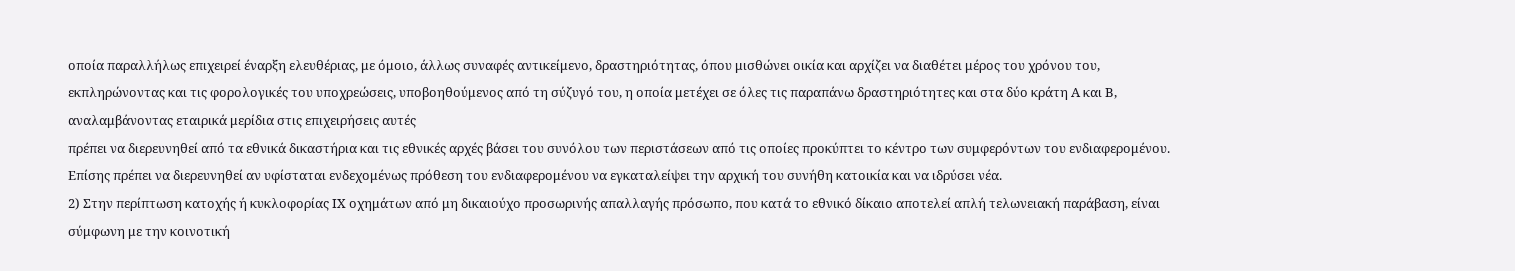οποία παραλλήλως επιχειρεί έναρξη ελευθέριας, με όμοιο, άλλως συναφές αντικείμενο, δραστηριότητας, όπου μισθώνει οικία και αρχίζει να διαθέτει μέρος του χρόνου του, εκπληρώνοντας και τις φορολογικές του υποχρεώσεις, υποβοηθούμενος από τη σύζυγό του, η οποία μετέχει σε όλες τις παραπάνω δραστηριότητες και στα δύο κράτη Α και Β, αναλαμβάνοντας εταιρικά μερίδια στις επιχειρήσεις αυτές
πρέπει να διερευνηθεί από τα εθνικά δικαστήρια και τις εθνικές αρχές βάσει του συνόλου των περιστάσεων από τις οποίες προκύπτει το κέντρο των συμφερόντων του ενδιαφερομένου. Επίσης πρέπει να διερευνηθεί αν υφίσταται ενδεχομένως πρόθεση του ενδιαφερομένου να εγκαταλείψει την αρχική του συνήθη κατοικία και να ιδρύσει νέα.
2) Στην περίπτωση κατοχής ή κυκλοφορίας ΙΧ οχημάτων από μη δικαιούχο προσωρινής απαλλαγής πρόσωπο, που κατά το εθνικό δίκαιο αποτελεί απλή τελωνειακή παράβαση, είναι σύμφωνη με την κοινοτική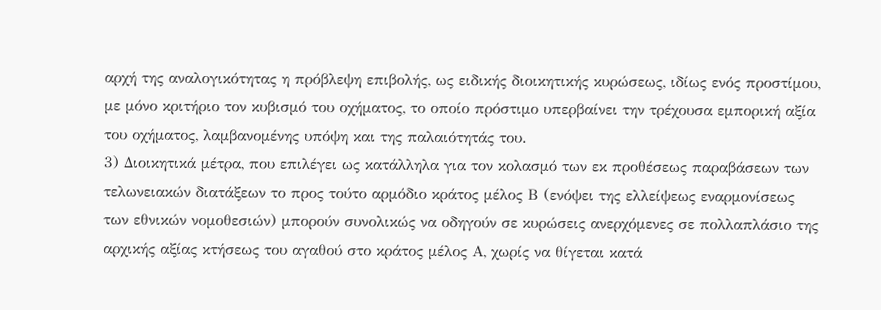αρχή της αναλογικότητας η πρόβλεψη επιβολής, ως ειδικής διοικητικής κυρώσεως, ιδίως ενός προστίμου, με μόνο κριτήριο τον κυβισμό του οχήματος, το οποίο πρόστιμο υπερβαίνει την τρέχουσα εμπορική αξία του οχήματος, λαμβανομένης υπόψη και της παλαιότητάς του.
3) Διοικητικά μέτρα, που επιλέγει ως κατάλληλα για τον κολασμό των εκ προθέσεως παραβάσεων των τελωνειακών διατάξεων το προς τούτο αρμόδιο κράτος μέλος Β (ενόψει της ελλείψεως εναρμονίσεως των εθνικών νομοθεσιών) μπορούν συνολικώς να οδηγούν σε κυρώσεις ανερχόμενες σε πολλαπλάσιο της αρχικής αξίας κτήσεως του αγαθού στο κράτος μέλος Α, χωρίς να θίγεται κατά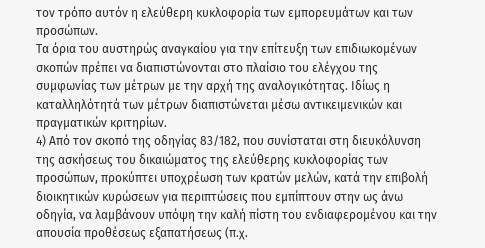τον τρόπο αυτόν η ελεύθερη κυκλοφορία των εμπορευμάτων και των προσώπων.
Τα όρια του αυστηρώς αναγκαίου για την επίτευξη των επιδιωκομένων σκοπών πρέπει να διαπιστώνονται στο πλαίσιο του ελέγχου της συμφωνίας των μέτρων με την αρχή της αναλογικότητας. Ιδίως η καταλληλότητά των μέτρων διαπιστώνεται μέσω αντικειμενικών και πραγματικών κριτηρίων.
4) Από τον σκοπό της οδηγίας 83/182, που συνίσταται στη διευκόλυνση της ασκήσεως του δικαιώματος της ελεύθερης κυκλοφορίας των προσώπων, προκύπτει υποχρέωση των κρατών μελών, κατά την επιβολή διοικητικών κυρώσεων για περιπτώσεις που εμπίπτουν στην ως άνω οδηγία, να λαμβάνουν υπόψη την καλή πίστη του ενδιαφερομένου και την απουσία προθέσεως εξαπατήσεως (π.χ.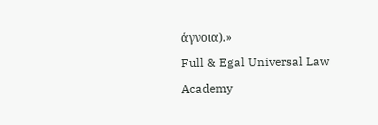άγνοια).»
Full & Egal Universal Law Academy